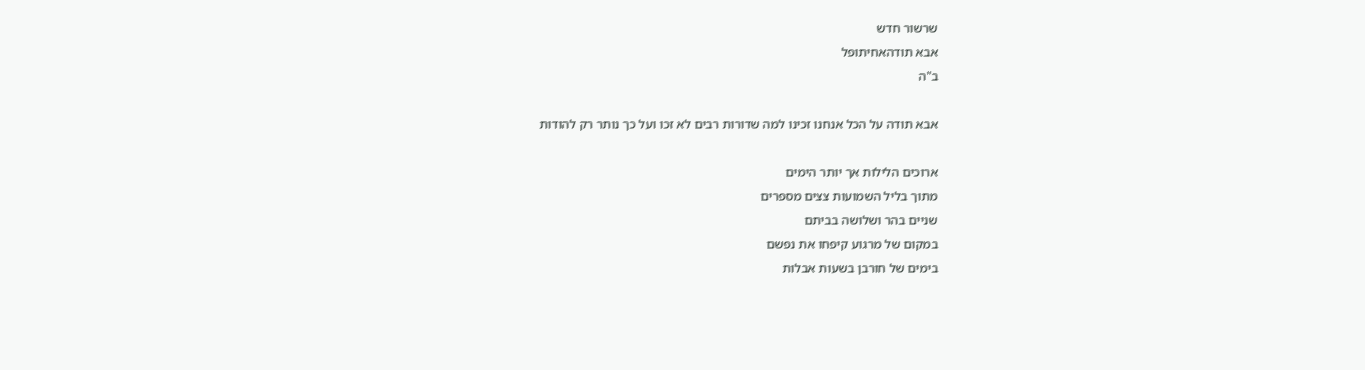שרשור חדש
אבא תודהאחיתופל
ב"ה

אבא תודה על הכל אנחנו זכינו למה שדורות רבים לא זכו ועל כך נותר רק להודות

ארוכים הלילות אך יותר הימים
מתוך בליל השמועות צצים מספרים
שניים בהר ושלושה בביתם
במקום של מרגוע קיפחו את נפשם
בימים של חורבן בשעות אבלות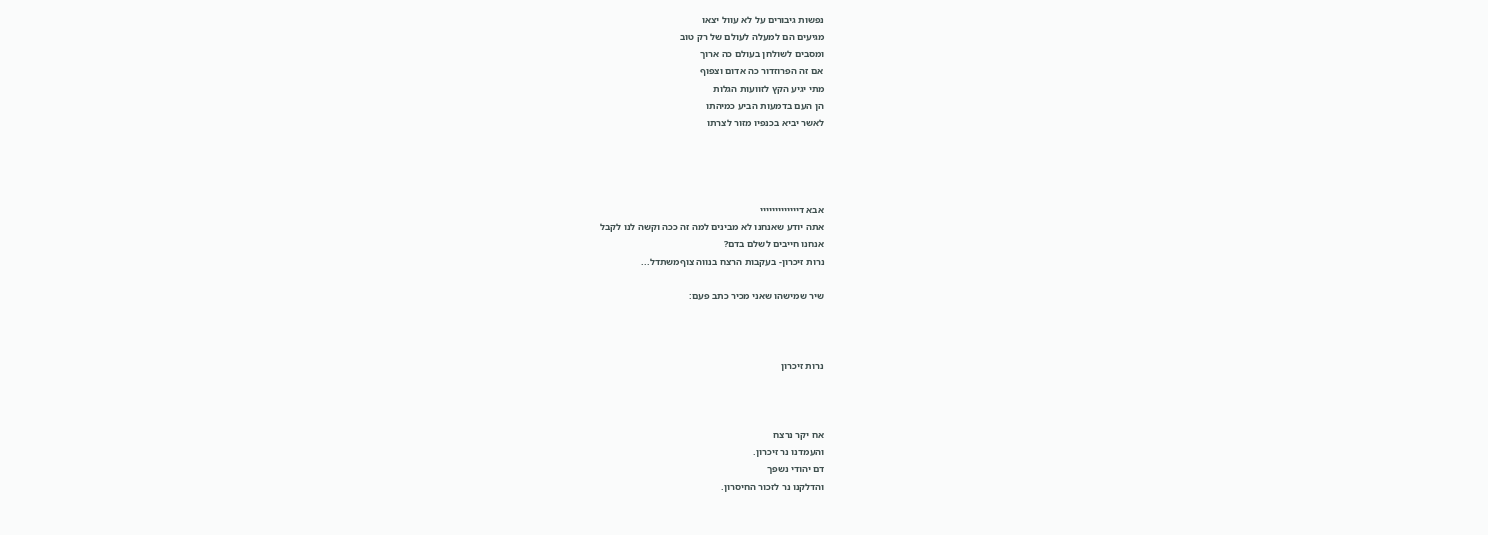נפשות גיבורים על לא עוול יצאו
מגיעים הם למעלה לעולם של רק טוב
ומסבים לשולחן בעולם כה ארוך
אם זה הפרוזדור כה אדום וצפוף
מתי יגיע הקץ לזוועות הגלות
הן העם בדמעות הביע כמיהתו
לאשר יביא בכנפיו מזור לצרתו




אבא דייייייייייייי
אתה יודע שאנחנו לא מבינים למה זה ככה וקשה לנו לקבל
אנחנו חייבים לשלם בדם?
נרות זיכרון- בעקבות הרצח בנווה צוףמשתדל...

שיר שמישהו שאני מכיר כתב פעם:



נרות זיכרון



אח יקר נרצח
והעמדנו נר זיכרון.
דם יהודי נשפך
והדלקנו נר לזכור החיסרון.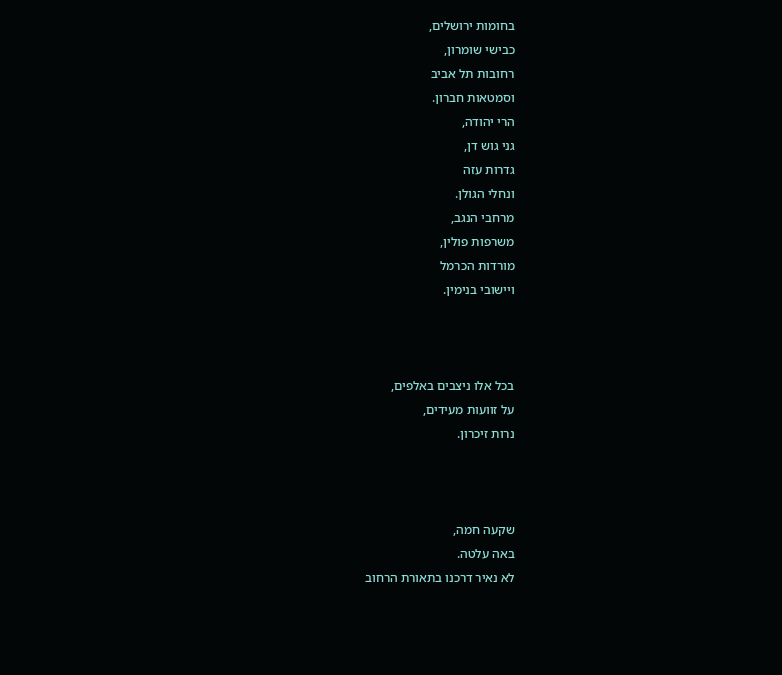בחומות ירושלים,
כבישי שומרון,
רחובות תל אביב
וסמטאות חברון.
הרי יהודה,
גני גוש דן,
גדרות עזה
ונחלי הגולן.
מרחבי הנגב,
משרפות פולין,
מורדות הכרמל
ויישובי בנימין.



בכל אלו ניצבים באלפים,
על זוועות מעידים,
נרות זיכרון.



שקעה חמה,
באה עלטה.
לא נאיר דרכנו בתאורת הרחוב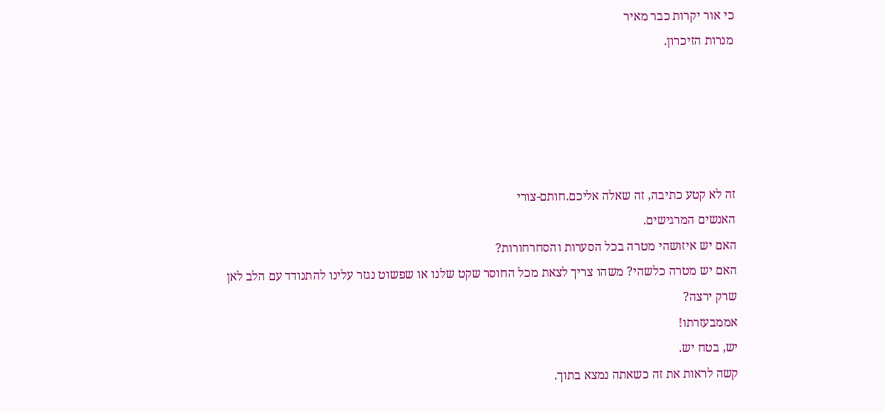כי אור יקרות כבר מאיר
מנרות הזיכרון.





זה לא קטע כתיבה, זה שאלה אליכם.חותם-צורי
האנשים המרגישים.
האם יש איזושהי מטרה בכל הסערות והסחרחורות?
האם יש מטרה כלשהי? משהו צריך לצאת מכל החוסר שקט שלנו או שפשוט נגזר עלינו להתנודד עם הלב לאן שרק ירצה?
אממבעזרתו!
יש, בטח יש.
קשה לראות את זה כשאתה נמצא בתוך.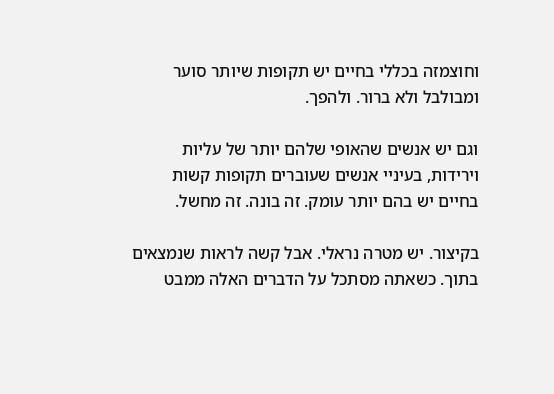וחוצמזה בכללי בחיים יש תקופות שיותר סוער ומבולבל ולא ברור. ולהפך.

וגם יש אנשים שהאופי שלהם יותר של עליות וירידות, בעיניי אנשים שעוברים תקופות קשות בחיים יש בהם יותר עומק. זה בונה. זה מחשל.

בקיצור. יש מטרה נראלי. אבל קשה לראות שנמצאים בתוך. כשאתה מסתכל על הדברים האלה ממבט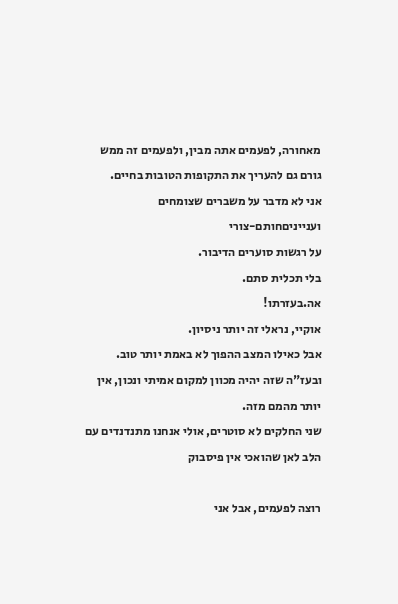מאחורה, לפעמים אתה מבין, ולפעמים זה ממש גורם גם להעריך את התקופות הטובות בחיים.
אני לא מדבר על משברים שצומחים וענייניםחותם-צורי
על רגשות סוערים הדיבור.
בלי תכלית סתם.
אה.בעזרתו!
אוקיי, נראלי זה יותר ניסיון.
אבל כאילו המצב ההפוך לא באמת יותר טוב.
ובעז"ה שזה יהיה מכוון למקום אמיתי ונכון, אין יותר מהמם מזה.
שני החלקים לא סוטרים, אולי אנחנו מתנדנדים עם הלב לאן שהואכי אין פיסבוק

רוצה לפעמים, אבל אני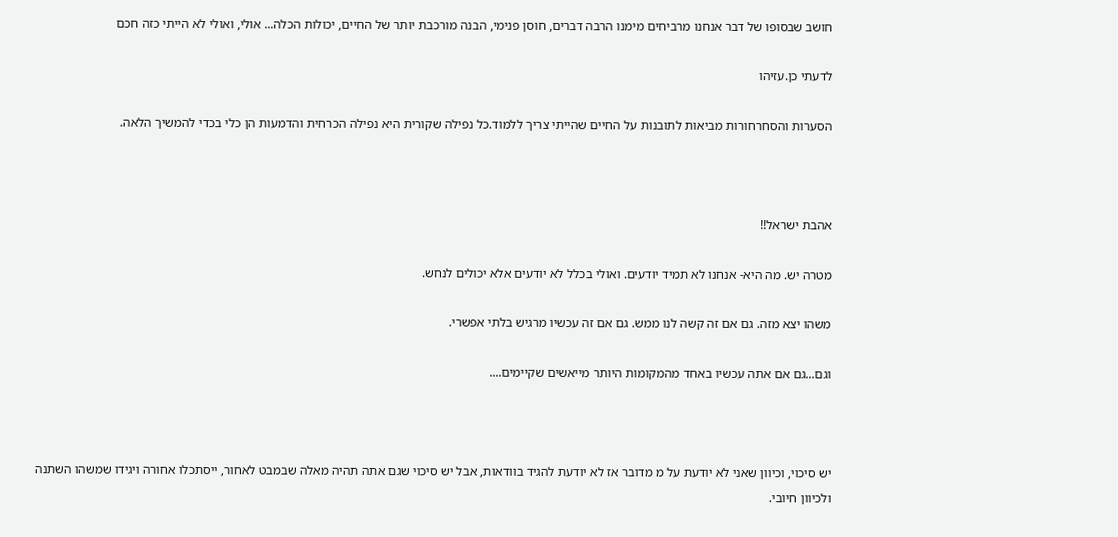חושב שבסופו של דבר אנחנו מרביחים מימנו הרבה דברים, חוסן פנימי, הבנה מורכבת יותר של החיים, יכולות הכלה... אולי, ואולי לא הייתי כזה חכם

לדעתי כן.עזיהו

הסערות והסחרחורות מביאות לתובנות על החיים שהייתי צריך ללמוד.כל נפילה שקורית היא נפילה הכרחית והדמעות הן כלי בכדי להמשיך הלאה.



אהבת ישראל!!

מטרה יש. מה היא- אנחנו לא תמיד יודעים. ואולי בכלל לא יודעים אלא יכולים לנחש.

משהו יצא מזה. גם אם זה קשה לנו ממש. גם אם זה עכשיו מרגיש בלתי אפשרי.

וגם...גם אם אתה עכשיו באחד מהמקומות היותר מייאשים שקיימים....



יש סיכוי, וכיוון שאני לא יודעת על מ מדובר אז לא יודעת להגיד בוודאות, אבל יש סיכוי שגם אתה תהיה מאלה שבמבט לאחור, ייסתכלו אחורה ויגידו שמשהו השתנה ולכיוון חיובי.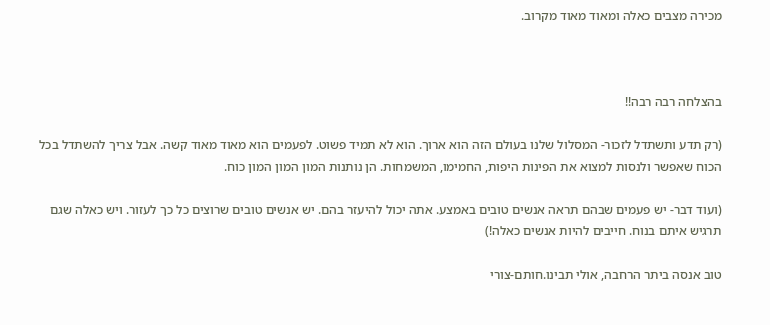מכירה מצבים כאלה ומאוד מאוד מקרוב.



בהצלחה רבה רבה!!

(רק תדע ותשתדל לזכור- המסלול שלנו בעולם הזה הוא ארוך. הוא לא תמיד פשוט. לפעמים הוא מאוד מאוד קשה. אבל צריך להשתדל בכל הכוח שאפשר ולנסות למצוא את הפינות היפות, החמימו, המשמחות. הן נותנות המון המון המון כוח.

(ועוד דבר- יש פעמים שבהם תראה אנשים טובים באמצע. אתה יכול להיעזר בהם. יש אנשים טובים שרוצים כל כך לעזור. ויש כאלה שגם תרגיש איתם בנוח. חייבים להיות אנשים כאלה!)

טוב אנסה ביתר הרחבה, אולי תבינו.חותם-צורי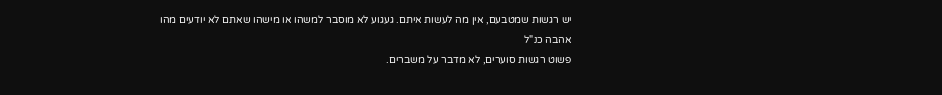יש רגשות שמטבעם, אין מה לעשות איתם. געגוע לא מוסבר למשהו או מישהו שאתם לא יודעים מהו
אהבה כנ"ל
פשוט רגשות סוערים, לא מדבר על משברים.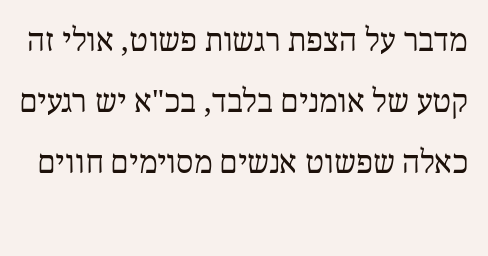מדבר על הצפת רגשות פשוט, אולי זה קטע של אומנים בלבד, בכ"א יש רגעים כאלה שפשוט אנשים מסוימים חווים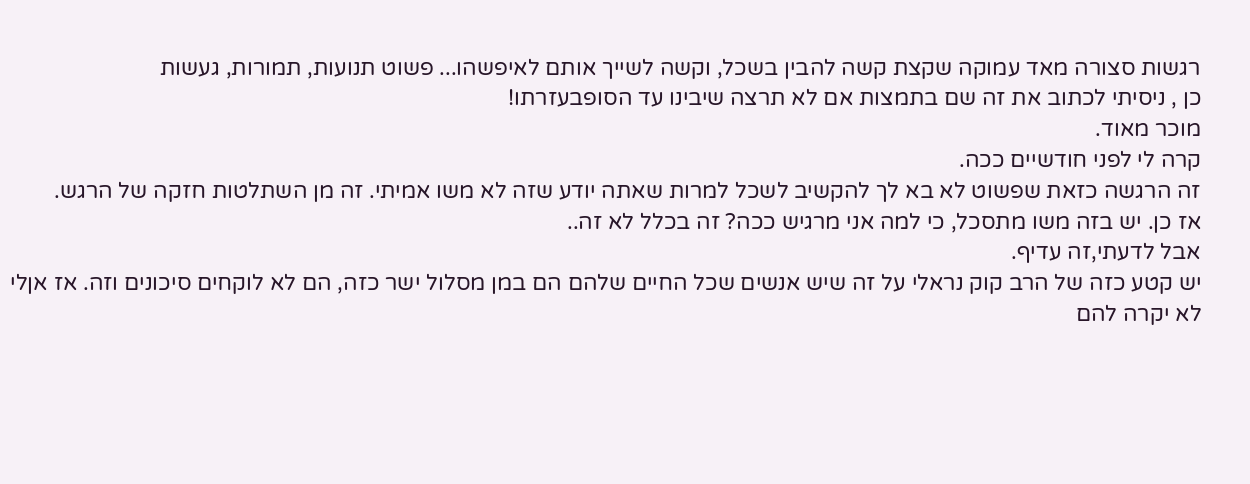רגשות סצורה מאד עמוקה שקצת קשה להבין בשכל, וקשה לשייך אותם לאיפשהו... פשוט תנועות, תמורות, געשות
כן , ניסיתי לכתוב את זה שם בתמצות אם לא תרצה שיבינו עד הסופבעזרתו!
מוכר מאוד.
קרה לי לפני חודשיים ככה.
זה הרגשה כזאת שפשוט לא בא לך להקשיב לשכל למרות שאתה יודע שזה לא משו אמיתי. זה מן השתלטות חזקה של הרגש.
אז כן. יש בזה משו מתסכל, כי למה אני מרגיש ככה? זה בכלל לא זה..
אבל לדעתי,זה עדיף.
יש קטע כזה של הרב קוק נראלי על זה שיש אנשים שכל החיים שלהם הם במן מסלול ישר כזה, הם לא לוקחים סיכונים וזה. אז אןלי לא יקרה להם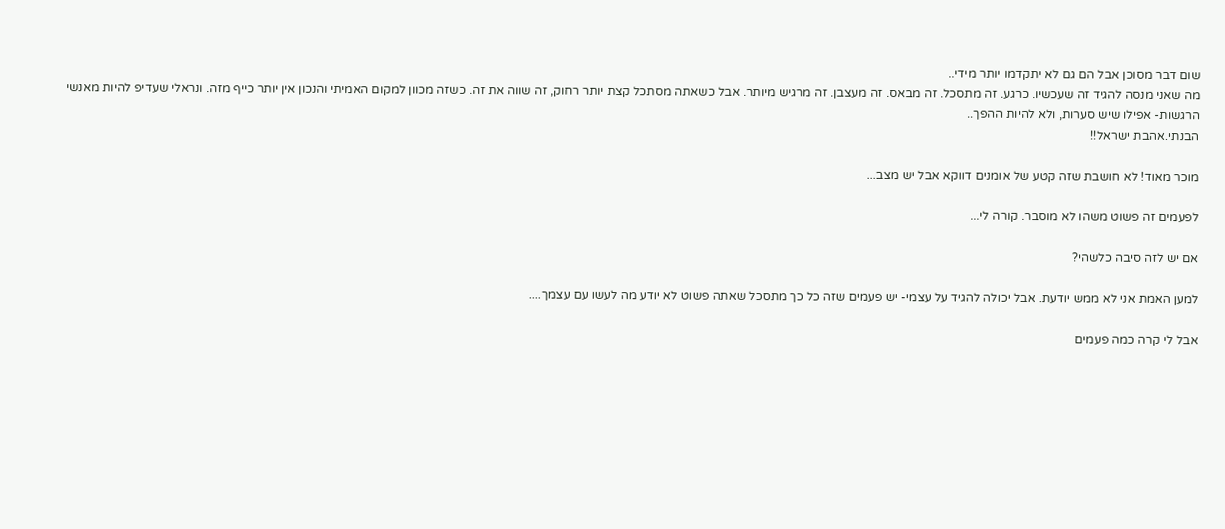שום דבר מסוכן אבל הם גם לא יתקדמו יותר מידי..
מה שאני מנסה להגיד זה שעכשיו. כרגע. זה מתסכל. זה מבאס. זה מעצבן. זה מרגיש מיותר. אבל כשאתה מסתכל קצת יותר רחוק, זה שווה את זה. כשזה מכוון למקום האמיתי והנכון אין יותר כייף מזה. ונראלי שעדיפ להיות מאנשי הרגשות- אפילו שיש סערות, ולא להיות ההפך..
הבנתי.אהבת ישראל!!

מוכר מאוד! לא חושבת שזה קטע של אומנים דווקא אבל יש מצב...

לפעמים זה פשוט משהו לא מוסבר. קורה לי...

אם יש לזה סיבה כלשהי?

למען האמת אני לא ממש יודעת. אבל יכולה להגיד על עצמי- יש פעמים שזה כל כך מתסכל שאתה פשוט לא יודע מה לעשו עם עצמך....

אבל לי קרה כמה פעמים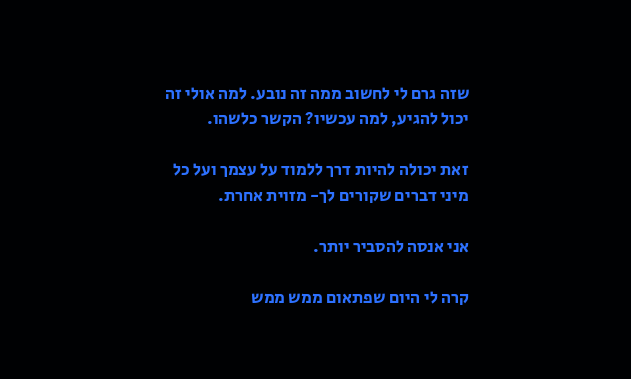שזה גרם לי לחשוב ממה זה נובע. למה אולי זה יכול להגיע, למה עכשיו? הקשר כלשהו.

זאת יכולה להיות דרך ללמוד על עצמך ועל כל מיני דברים שקורים לך- מזוית אחרת.

אני אנסה להסביר יותר.

קרה לי היום שפתאום ממש ממש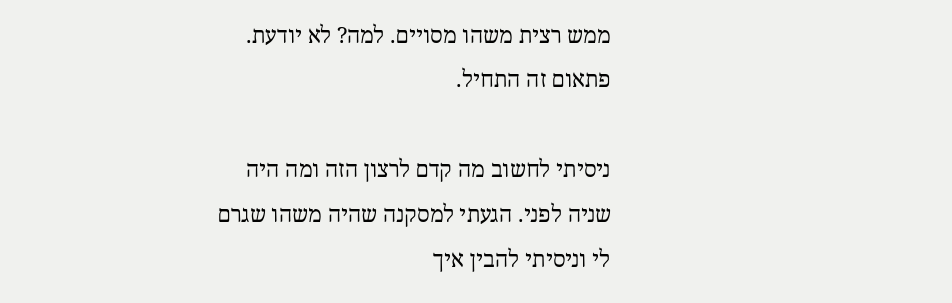ממש רצית משהו מסויים. למה? לא יודעת. פתאום זה התחיל.

ניסיתי לחשוב מה קדם לרצון הזה ומה היה שניה לפני. הגעתי למסקנה שהיה משהו שגרם לי וניסיתי להבין איך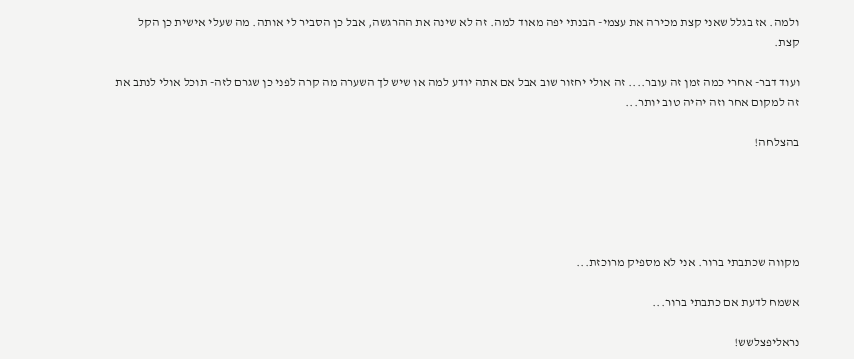ולמה. אז בגלל שאני קצת מכירה את עצמי- הבנתי יפה מאוד למה. זה לא שינה את ההרגשה, אבל כן הסביר לי אותה. מה שעלי אישית כן הקל קצת.

ועוד דבר- אחרי כמה זמן זה עובר.... זה אולי יחזור שוב אבל אם אתה יודע למה או שיש לך השערה מה קרה לפני כן שגרם לזה- תוכל אולי לנתב את זה למקום אחר וזה יהיה טוב יותר...

בהצלחה!





מקווה שכתבתי ברור. אני לא מספיק מרוכזת...

אשמח לדעת אם כתבתי ברור...

נראליפצלשש!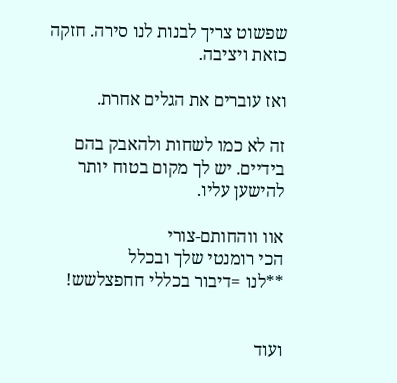שפשוט צריך לבנות לנו סירה. חזקה כזאת ויציבה.

ואז עוברים את הגלים אחרת.

זה לא כמו לשחות ולהאבק בהם בידיים. יש לך מקום בטוח יותר להישען עליו.

אוו ווהחותם-צורי
הכי רומנטי שלך ובכלל
**לנו =דיבור בכללי חחפצלשש!


ועוד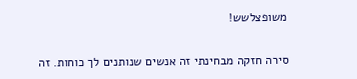משופצלשש!

סירה חזקה מבחינתי זה אנשים שנותנים לך כוחות. זה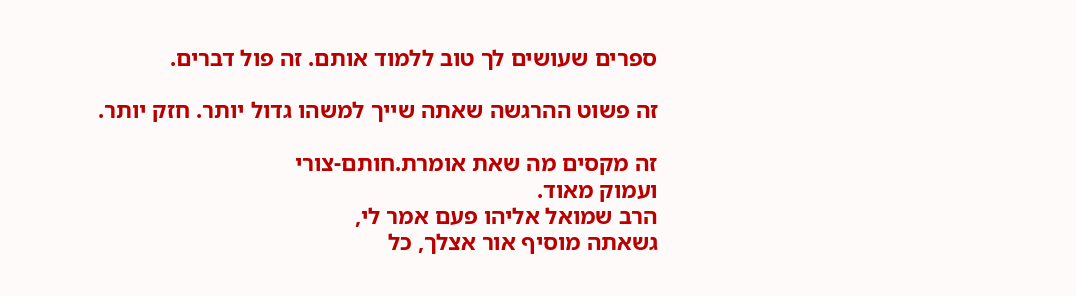ספרים שעושים לך טוב ללמוד אותם. זה פול דברים.

זה פשוט ההרגשה שאתה שייך למשהו גדול יותר. חזק יותר.

זה מקסים מה שאת אומרת.חותם-צורי
ועמוק מאוד.
הרב שמואל אליהו פעם אמר לי,
גשאתה מוסיף אור אצלך, כל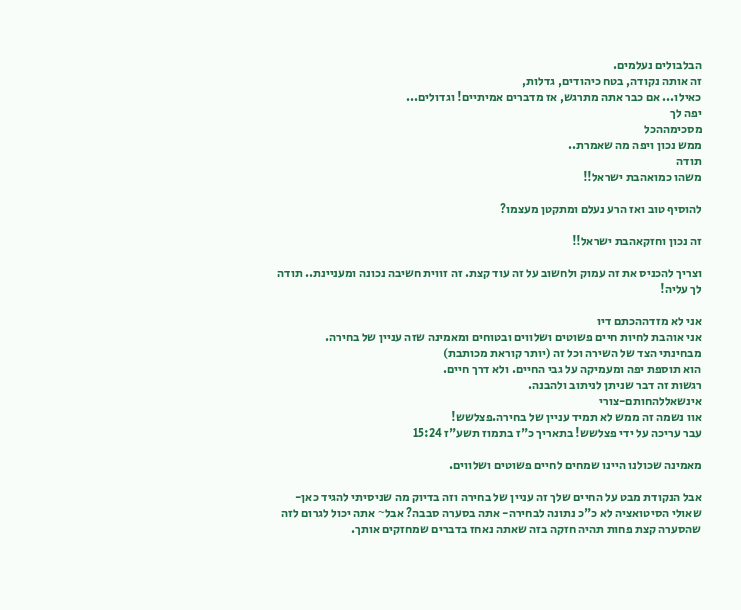הבלבולים נעלמים.
זה אותה נקודה, בטח כיהודים, גדלות,
כאילו... אם כבר אתה מתרגש, אז מדברים אמיתיים! וגדולים...
יפה לך
מסכימההכל
ממש נכון ויפה מה שאמרת..
תודה
משהו כמואהבת ישראל!!

להוסיף טוב ואז הרע נעלם ומתקטן מעצמו?

זה נכון וחזקאהבת ישראל!!

וצריך להכניס את זה עמוק ולחשוב על זה עוד קצת. זה זווית חשיבה נכונה ומעניינת.. תודה לך עליה!

אני לא מזדההכתם דיו
אני אוהבת לחיות חיים פשוטים ושלווים ובטוחים ומאמינה שזה עניין של בחירה.
מבחינתי הצד של השירה וכל זה (יותר קוראת מכותבת)
הוא תוספת יפה ומעמיקה על גבי החיים. ולא דרך חיים.
רגשות זה דבר שניתן לניתוב ולהבנה.
אינשאללהחותם-צורי
אוו נשמה זה ממש לא תמיד עניין של בחירה.פצלשש!
עבר עריכה על ידי פצלשש! בתאריך כ"ז בתמוז תשע"ז 15:24

מאמינה שכולנו היינו שמחים לחיים פשוטים ושלווים.

אבל הנקודת מבט על החיים שלך זה עניין של בחירה וזה בדיוק מה שניסיתי להגיד כאן- שאולי הסיטואציה לא כ"כ נתונה לבחירה- אתה בסערה סבבה? אבל~ אתה יכול לגרום לזה שהסערה קצת פחות תהיה חזקה בזה שאתה נאחז בדברים שמחזקים אותך.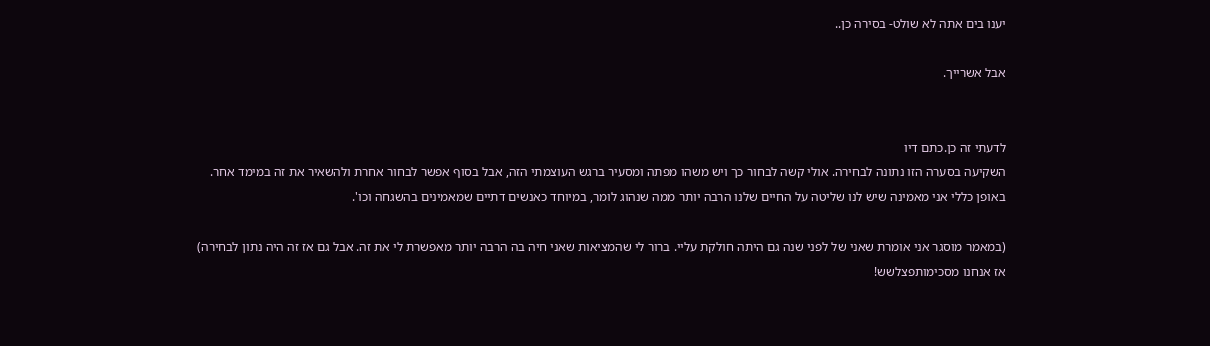יענו בים אתה לא שולט- בסירה כן..

אבל אשרייך.


לדעתי זה כן.כתם דיו
השקיעה בסערה הזו נתונה לבחירה. אולי קשה לבחור כך ויש משהו מפתה ומסעיר ברגש העוצמתי הזה, אבל בסוף אפשר לבחור אחרת ולהשאיר את זה במימד אחר.
באופן כללי אני מאמינה שיש לנו שליטה על החיים שלנו הרבה יותר ממה שנהוג לומר, במיוחד כאנשים דתיים שמאמינים בהשגחה וכו'.

(במאמר מוסגר אני אומרת שאני של לפני שנה גם היתה חולקת עליי. ברור לי שהמציאות שאני חיה בה הרבה יותר מאפשרת לי את זה. אבל גם אז זה היה נתון לבחירה)
אז אנחנו מסכימותפצלשש!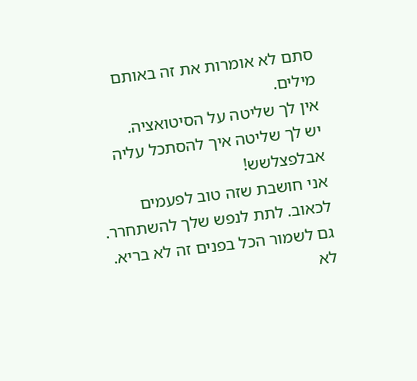סתם לא אומרות את זה באותם מילים.
אין לך שליטה על הסיטואציה.
יש לך שליטה איך להסתכל עליה
אבלפצלשש!
אני חושבת שזה טוב לפעמים לכאוב. לתת לנפש שלך להשתחרר. גם לשמור הכל בפנים זה לא בריא.
לא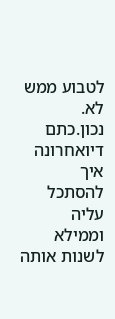לטבוע ממש לא.
נכון.כתם דיואחרונה
איך להסתכל עליה וממילא לשנות אותה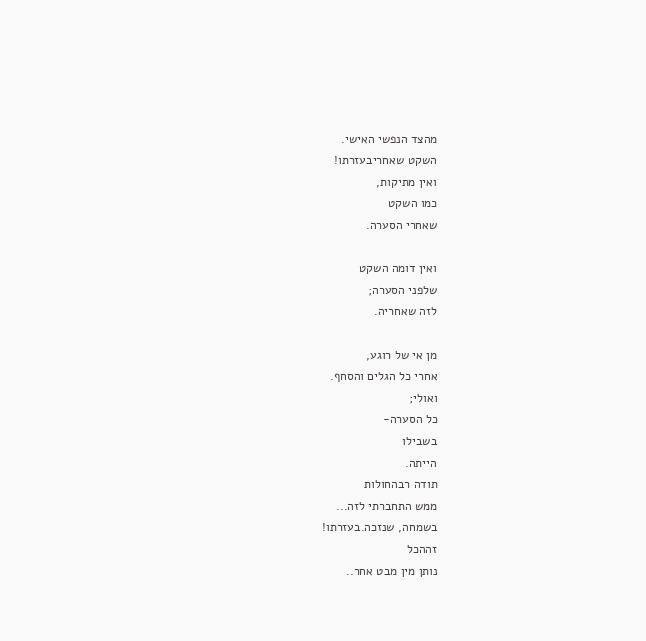מהצד הנפשי האישי.
השקט שאחריבעזרתו!
ואין מתיקות,
כמו השקט
שאחרי הסערה.

ואין דומה השקט
שלפני הסערה;
לזה שאחריה.

מן אי של רוגע,
אחרי כל הגלים והסחף.
ואולי;
כל הסערה-
בשבילו
הייתה.
תודה רבהחולות
ממש התחברתי לזה...
בשמחה, שנזכה.בעזרתו!
זההכל
נותן מין מבט אחר..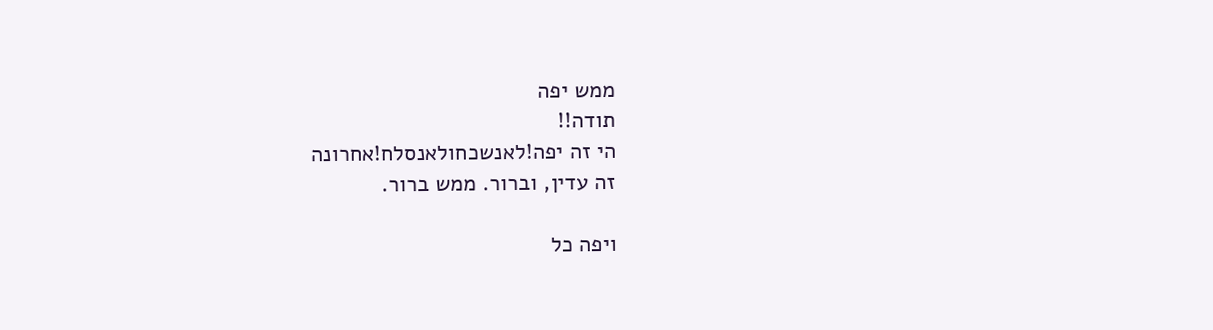ממש יפה
תודה!!
הי זה יפה!לאנשכחולאנסלח!אחרונה
זה עדין, וברור. ממש ברור.

ויפה כל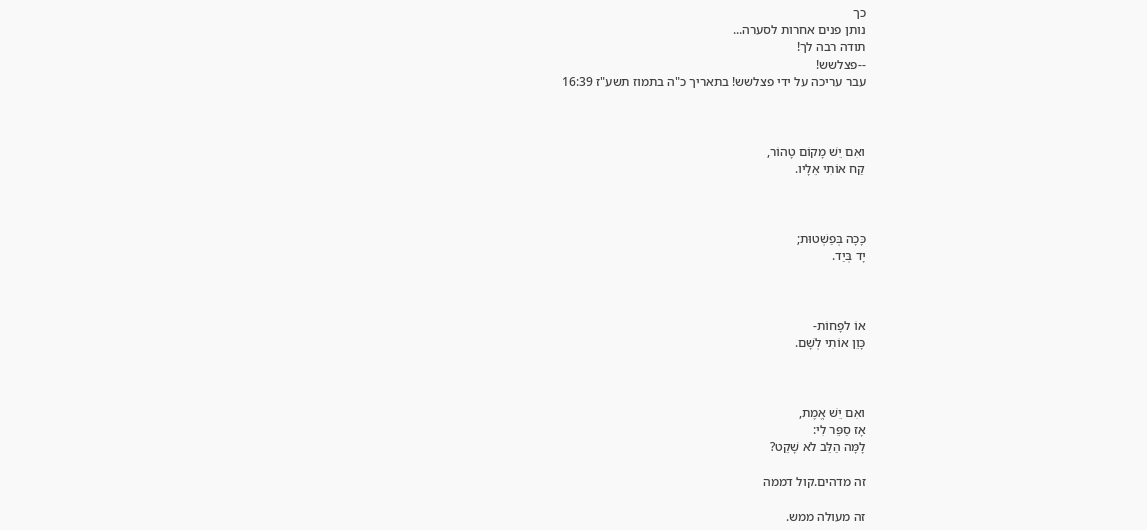כך
נותן פנים אחרות לסערה...
תודה רבה לך!
--פצלשש!
עבר עריכה על ידי פצלשש! בתאריך כ"ה בתמוז תשע"ז 16:39



ואִם יֵשׁ מָקוֹם טָהוֹר,
קַח אוֹתִי אֵלָיו.



כָּכָה בְּפַשְׁטוּת;
יָד בְּיַד.



אוֹ לפָחוֹת-
כָּוֵן אוֹתִי לְשָׁם.



ואִם יֵשׁ אֱמֶת,
אָז סַפֵּר לִי:
לָמָּה הַלֵּב לֹא שָׁקֵט?

זה מדהים.קול דממה

זה מעולה ממש.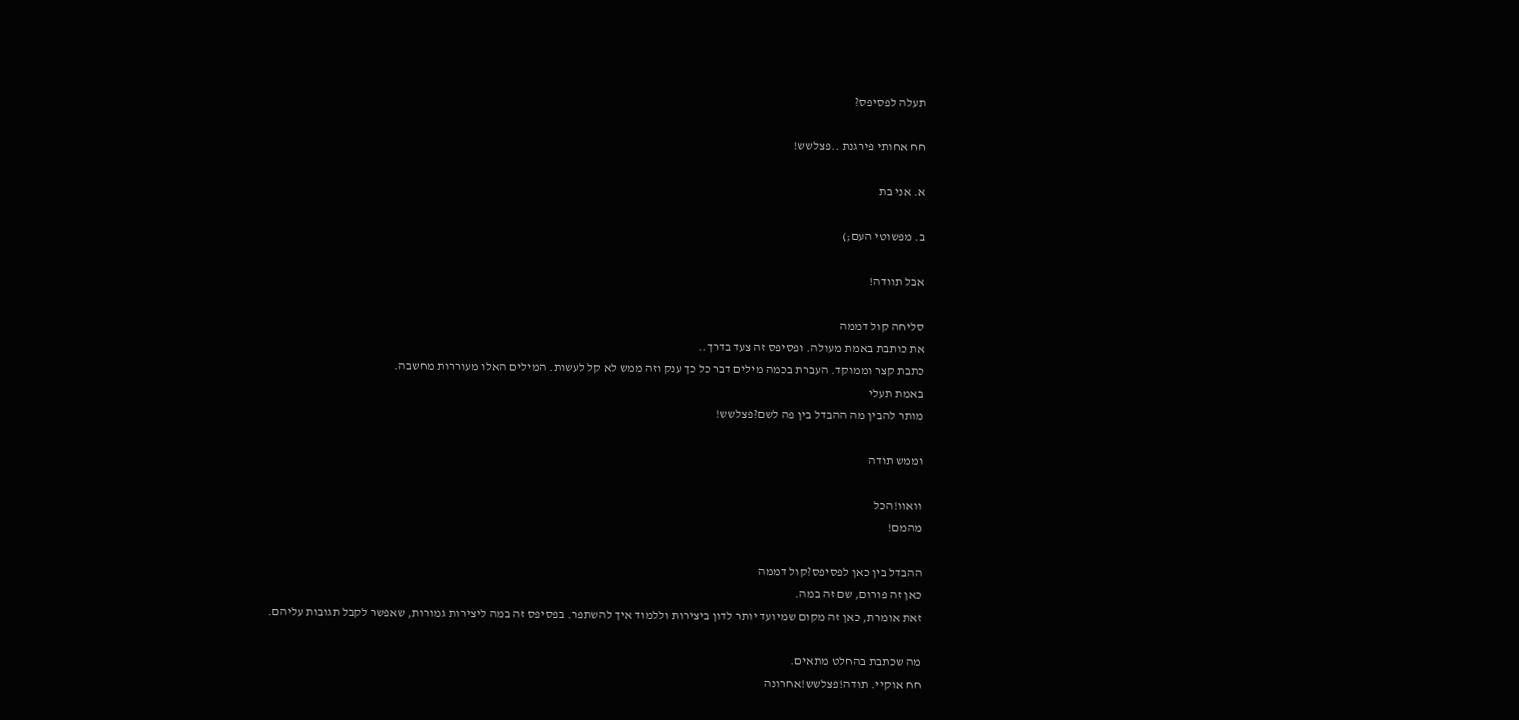תעלה לפסיפס?

חח אחותי פירגנת ..פצלשש!

א. אני בת

ב. מפשוטי העם;)

אבל תוודה!

סליחה קול דממה
את כותבת באמת מעולה. ופסיפס זה צעד בדרך..
כתבת קצר וממוקד. העברת בכמה מילים דבר כל כך ענק וזה ממש לא קל לעשות. המילים האלו מעוררות מחשבה.
באמת תעלי
מותר להבין מה ההבדל בין פה לשם?פצלשש!

וממש תודה

וואוו!הכל
מהמם!

ההבדל בין כאן לפסיפס?קול דממה
כאן זה פורום, שם זה במה.
זאת אומרת, כאן זה מקום שמיועד יותר לדון ביצירות וללמוד איך להשתפר. בפסיפס זה במה ליצירות גמורות, שאפשר לקבל תגובות עליהם.

מה שכתבת בהחלט מתאים.
חח אוקיי. תודה!פצלשש!אחרונה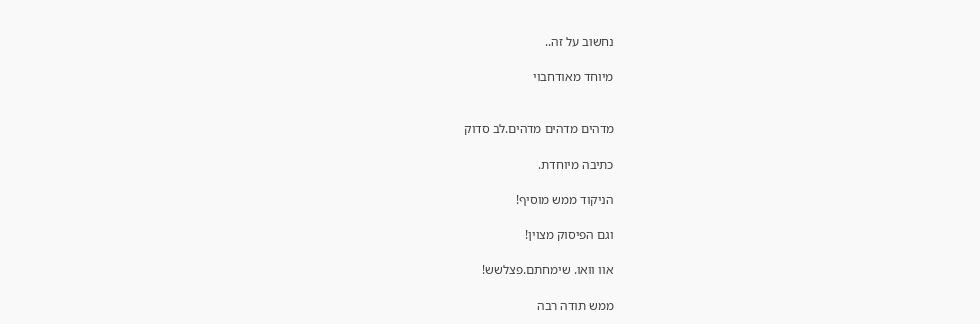נחשוב על זה..

מיוחד מאודחבוי


מדהים מדהים מדהים.לב סדוק

כתיבה מיוחדת.

הניקוד ממש מוסיף!

וגם הפיסוק מצוין!

אוו וואו. שימחתם.פצלשש!

ממש תודה רבה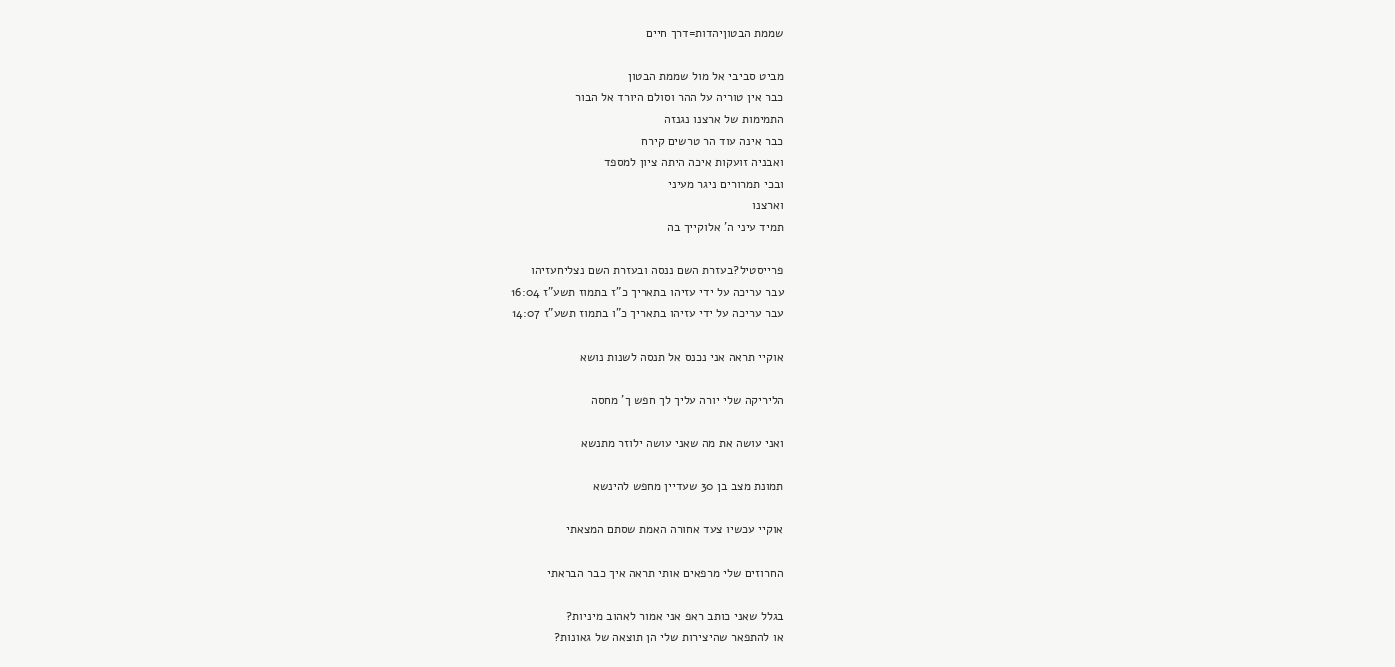שממת הבטוןיהדות=דרך חיים

מביט סביבי אל מול שממת הבטון
כבר אין טוריה על ההר וסולם היורד אל הבור
התמימות של ארצנו נגנזה
כבר אינה עוד הר טרשים קירח
ואבניה זועקות איכה היתה ציון למספד
ובכי תמרורים ניגר מעיני
וארצנו
תמיד עיני ה' אלוקייך בה

פרייסטיל?בעזרת השם ננסה ובעזרת השם נצליחעזיהו
עבר עריכה על ידי עזיהו בתאריך כ"ז בתמוז תשע"ז 16:04
עבר עריכה על ידי עזיהו בתאריך כ"ו בתמוז תשע"ז 14:07

אוקיי תראה אני נכנס אל תנסה לשנות נושא

הליריקה שלי יורה עליך לך חפש ך' מחסה

ואני עושה את מה שאני עושה ילוזר מתנשא

תמונת מצב בן 30 שעדיין מחפש להינשא

אוקיי עכשיו צעד אחורה האמת שסתם המצאתי

החרוזים שלי מרפאים אותי תראה איך כבר הבראתי

בגלל שאני כותב ראפ אני אמור לאהוב מיניות?
או להתפאר שהיצירות שלי הן תוצאה של גאונות?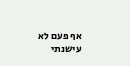אף פעם לא עישנתי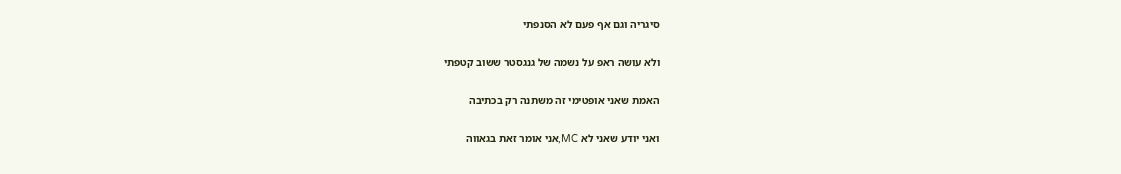סיגריה וגם אף פעם לא הסנפתי

ולא עושה ראפ על נשמה של גנגסטר ששוב קטפתי

האמת שאני אופטימי זה משתנה רק בכתיבה

ואני יודע שאני לא MC,אני אומר זאת בגאווה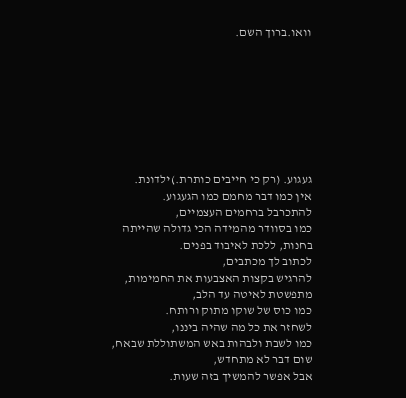וואו.ברוך השם.








געגוע. (רק כי חייבים כותרת.)ילדונת.
אין כמו דבר מחמם כמו הגעגוע.
להתכרבל ברחמים העצמיים,
כמו בסוודר מהמידה הכי גדולה שהייתה בחנות, ללכת לאיבוד בפנים.
לכתוב לך מכתבים,
להרגיש בקצות האצבעות את החמימות,
מתפשטת לאיטה עד הלב,
כמו כוס של שוקו מתוק ורותח.
לשחזר את כל מה שהיה ביננו,
כמו לשבת ולבהות באש המשתוללת שבאח,
שום דבר לא מתחדש,
אבל אפשר להמשיך בזה שעות.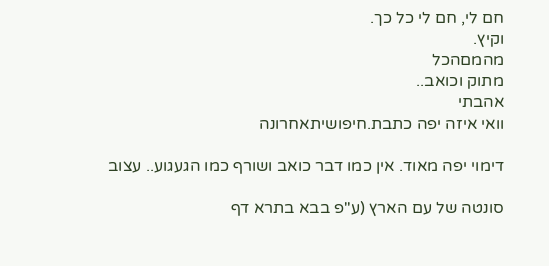חם לי, חם לי כל כך.
וקיץ.
מהמםהכל
מתוק וכואב..
אהבתי
וואי איזה יפה כתבת.חיפושיתאחרונה

דימוי יפה מאוד. אין כמו דבר כואב ושורף כמו הגעגוע.. עצוב

סונטה של עם הארץ (ע"פ בבא בתרא דף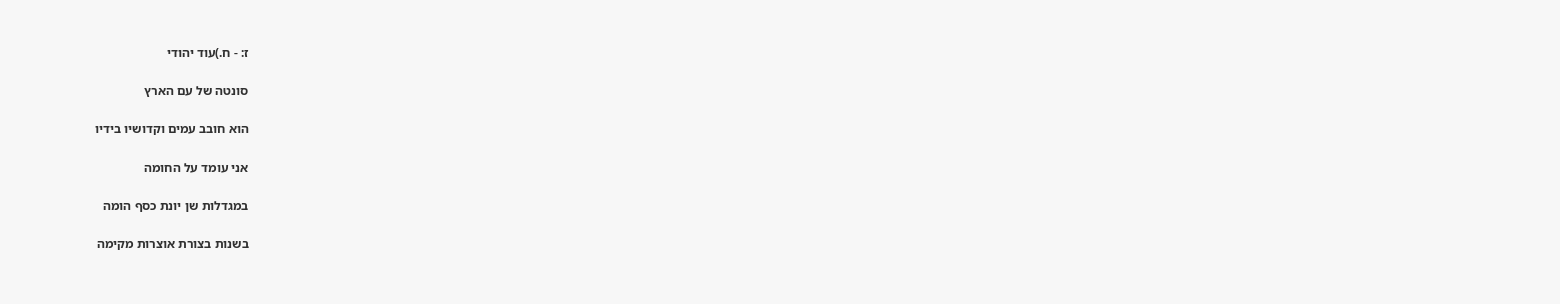ז: - ח.)עוד יהודי

סונטה של עם הארץ

הוא חובב עמים וקדושיו בידיו

אני עומד על החומה

במגדלות שן יונת כסף הומה

בשנות בצורת אוצרות מקימה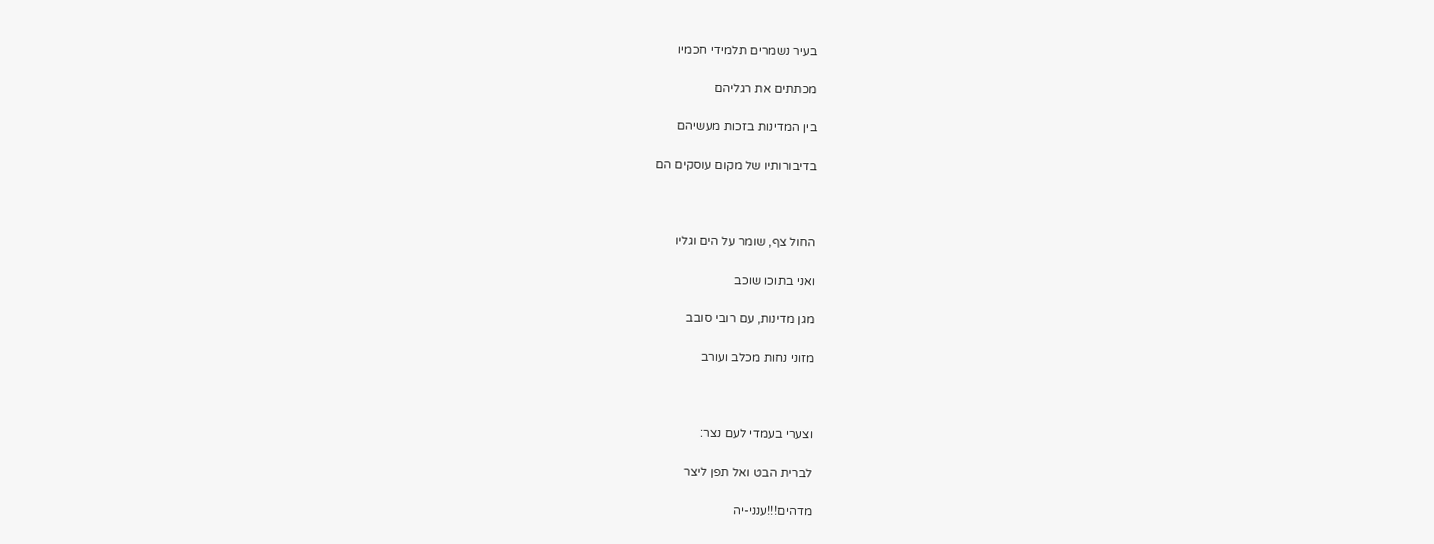בעיר נשמרים תלמידי חכמיו

מכתתים את רגליהם

בין המדינות בזכות מעשיהם

בדיבורותיו של מקום עוסקים הם



החול צף, שומר על הים וגליו

ואני בתוכו שוכב

מגן מדינות, עם רובי סובב

מזוני נחות מכלב ועורב



וצערי בעמדי לעם נצר:

לברית הבט ואל תפן ליצר

מדהים!!!ענני-יה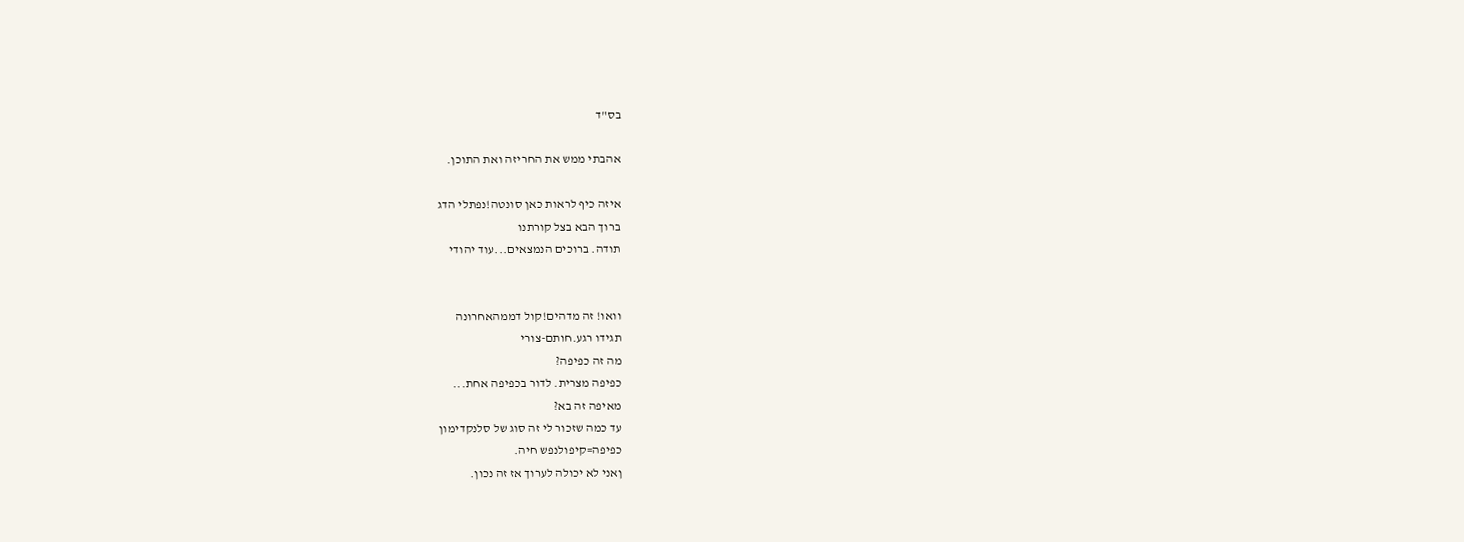בס"ד

אהבתי ממש את החריזה ואת התוכן.

איזה כיף לראות כאן סונטה!נפתלי הדג
ברוך הבא בצל קורתנו
תודה. ברוכים הנמצאים...עוד יהודי


וואו! זה מדהים!קול דממהאחרונה
תגידו רגע.חותם-צורי
מה זה כפיפה?
כפיפה מצרית. לדור בכפיפה אחת...
מאיפה זה בא?
עד כמה שזכור לי זה סוג של סלנקדימון
כפיפה=קיפולנפש חיה.
ןאני לא יכולה לערוך אז זה נכון.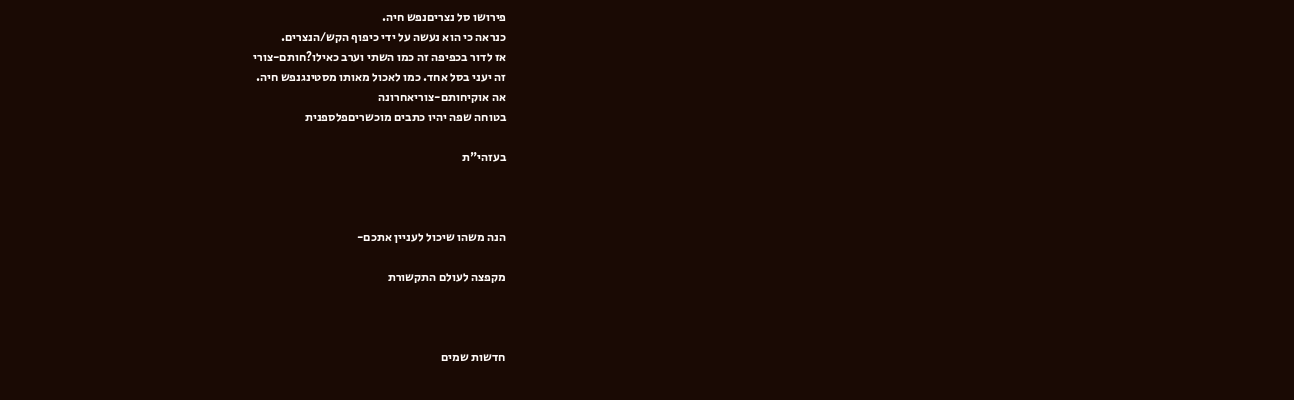פירושו סל נצריםנפש חיה.
כנראה כי הוא נעשה על ידי כיפוף הקש/הנצרים.
אז לדור בכפיפה זה כמו השתי וערב כאילו?חותם-צורי
זה יעני בסל אחד. כמו לאכול מאותו מסטינגנפש חיה.
אה אוקיחותם-צוריאחרונה
בטוחה שפה יהיו כתבים מוכשריםפלספנית

בעזהי"ת



הנה משהו שיכול לעניין אתכם-

מקפצה לעולם התקשורת



חדשות שמים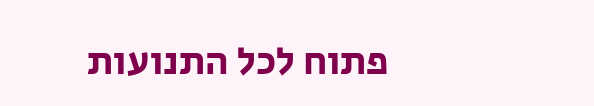פתוח לכל התנועות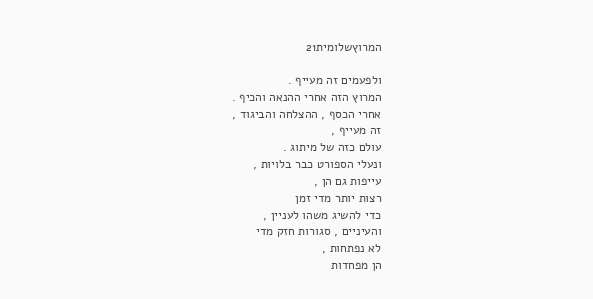המרוץשלומית21

ולפעמים זה מעייף .
המרוץ הזה אחרי ההנאה והכיף .
אחרי הכסף , ההצלחה והביגוד ,
זה מעייף ,
עולם כזה של מיתוג .
ונעלי הספורט כבר בלויות ,
עייפות גם הן ,
רצות יותר מדי זמן
כדי להשיג משהו לעניין ,
והעיניים , סגורות חזק מדי
לא נפתחות ,
הן מפחדות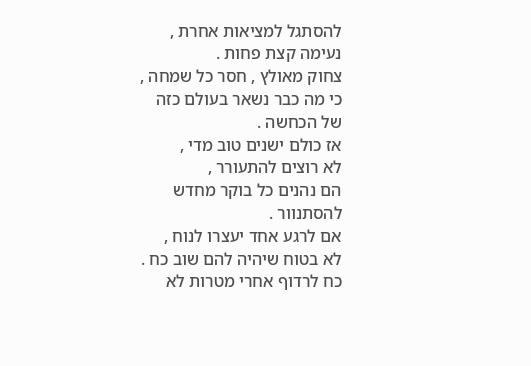להסתגל למציאות אחרת ,
נעימה קצת פחות .
צחוק מאולץ , חסר כל שמחה ,
כי מה כבר נשאר בעולם כזה
של הכחשה .
אז כולם ישנים טוב מדי ,
לא רוצים להתעורר ,
הם נהנים כל בוקר מחדש
להסתנוור .
אם לרגע אחד יעצרו לנוח ,
לא בטוח שיהיה להם שוב כח .
כח לרדוף אחרי מטרות לא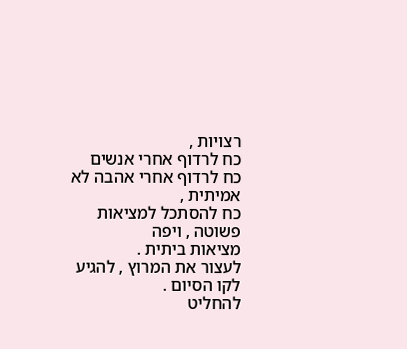רצויות ,
כח לרדוף אחרי אנשים
כח לרדוף אחרי אהבה לא אמיתית ,
כח להסתכל למציאות פשוטה , ויפה
מציאות ביתית .
לעצור את המרוץ , להגיע לקו הסיום .
להחליט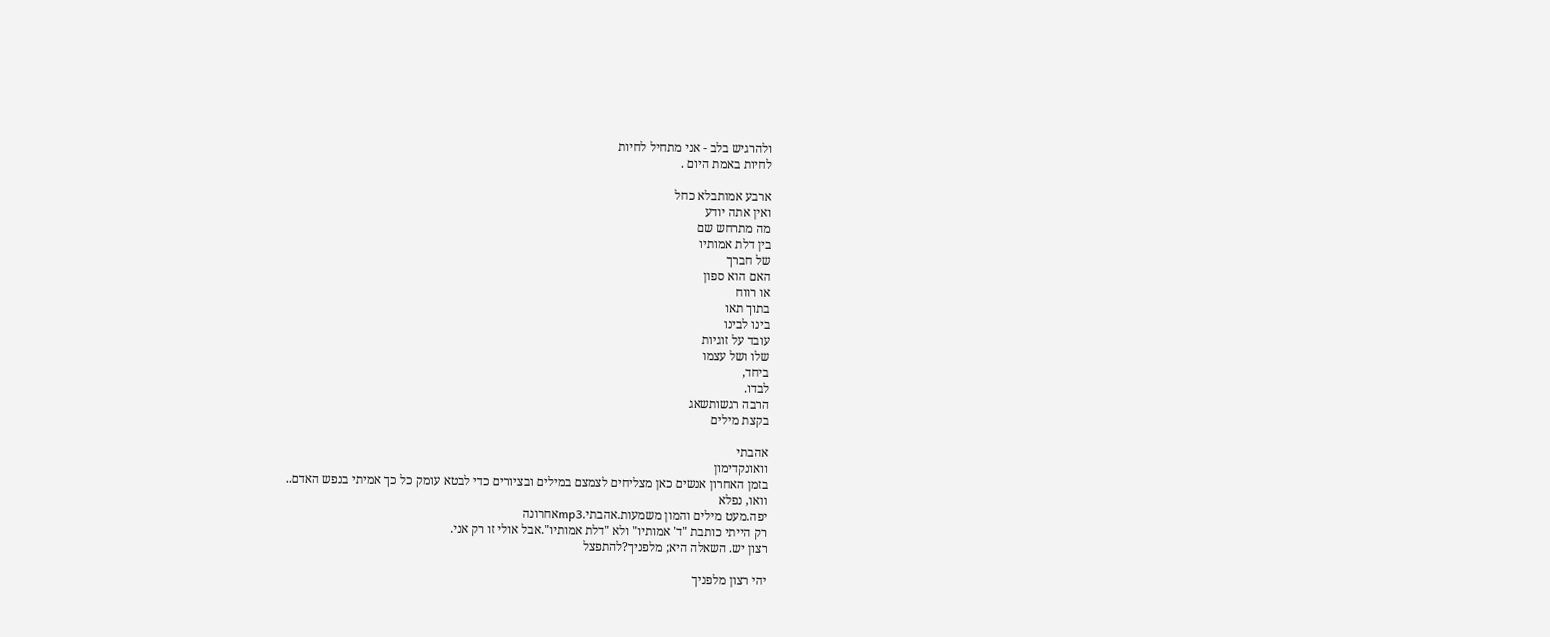ולהרגיש בלב - אני מתחיל לחיות
לחיות באמת היום .

ארבע אמותבלא כחל
ואין אתה יודע
מה מתרחש שם
בין דלת אמותיו
של חברך
האם הוא ספון
או רווח
בתוך תאו
בינו לבינו
עובד על זוגיות
שלו ושל עצמו
ביחד,
לבדו.
הרבה רגשותשאג
בקצת מילים

אהבתי
וואונקדימון
בזמן האחרון אנשים כאן מצליחים לצמצם במילים ובציורים כדי לבטא עומק כל כך אמיתי בנפש האדם..
וואו, נפלא
יפה.מעט מילים והמון משמעות.אהבתי.mp3אחרונה
רק הייתי כותבת "ד' אמותיו" ולא "דלת אמותיו".אבל אולי זו רק אני.
רצון יש. השאלה היא; מלפניך?להתפצל

יהי רצון מלפניך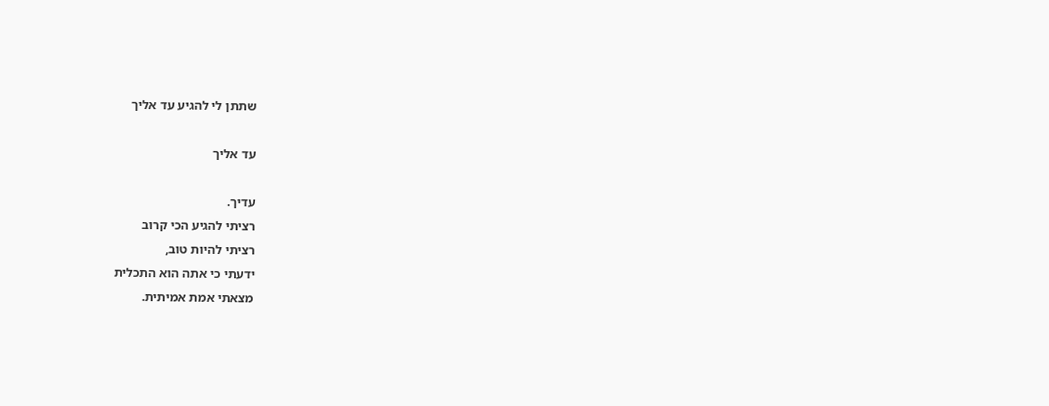שתתן לי להגיע עד אליך

עד אליך

עדיך.
רציתי להגיע הכי קרוב
רציתי להיות טוב,
ידעתי כי אתה הוא התכלית
מצאתי אמת אמיתית.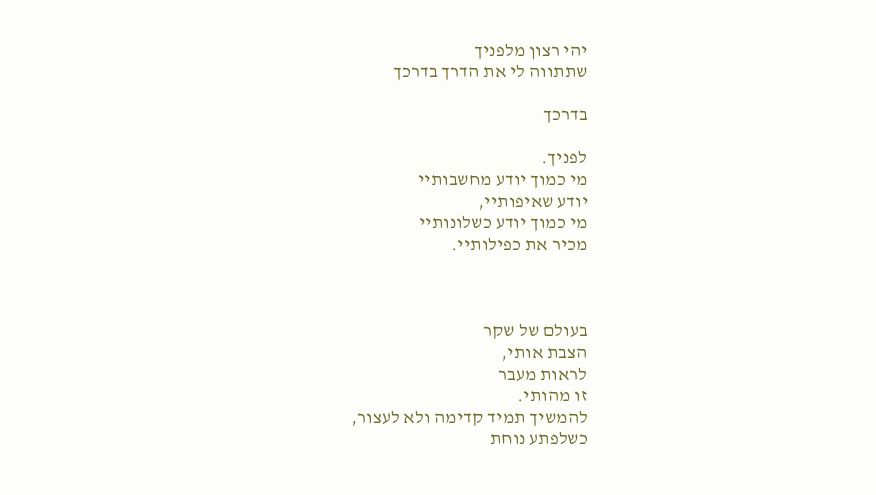יהי רצון מלפניך
שתתווה לי את הדרך בדרכך

בדרכך

לפניך.
מי כמוך יודע מחשבותיי
יודע שאיפותיי,
מי כמוך יודע כשלונותיי
מכיר את כפילותיי.



בעולם של שקר
הצבת אותי,
לראות מעבר
זו מהותי.
להמשיך תמיד קדימה ולא לעצור,
כשלפתע נוחת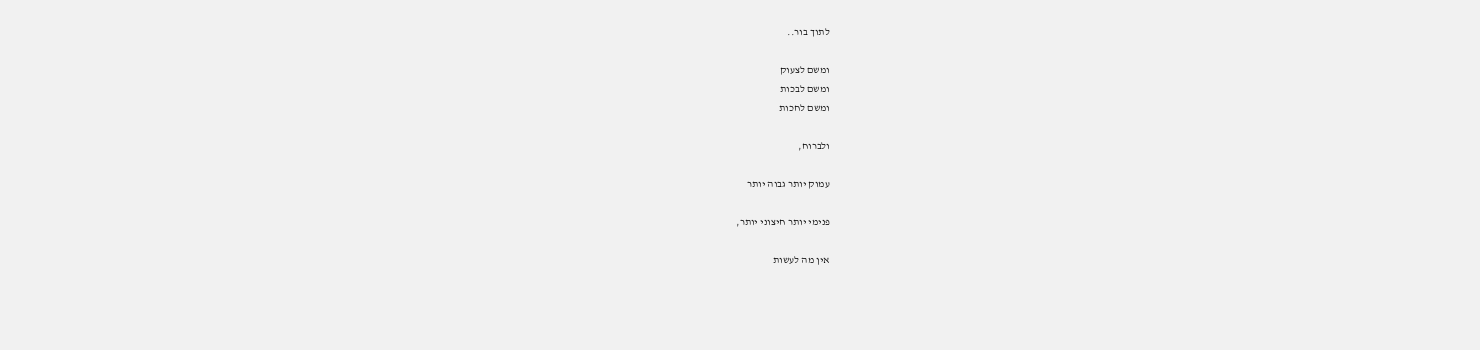לתוך בור..

ומשם לצעוק
ומשם לבכות
ומשם לחכות

ולברוח,

עמוק יותר גבוה יותר

פנימי יותר חיצוני יותר,

אין מה לעשות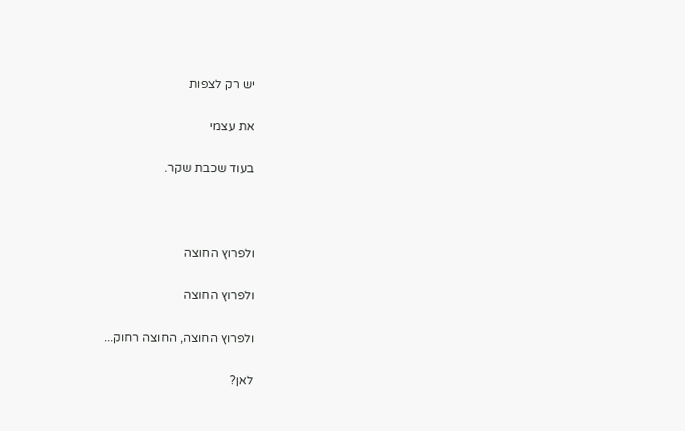יש רק לצפות

את עצמי

בעוד שכבת שקר.



ולפרוץ החוצה

ולפרוץ החוצה

ולפרוץ החוצה, החוצה רחוק...

לאן?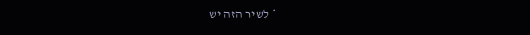* לשיר הזה יש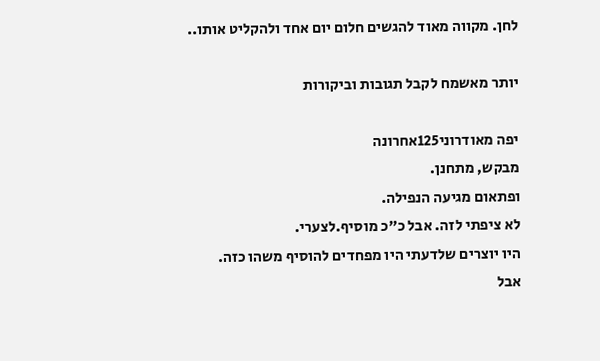לחן. מקווה מאוד להגשים חלום יום אחד ולהקליט אותו..

יותר מאשמח לקבל תגובות וביקורות

יפה מאודרוני125אחרונה
מבקש, מתחנן.
ופתאום מגיעה הנפילה.
לא ציפתי לזה. אבל כ"כ מוסיף.לצערי.
היו יוצרים שלדעתי היו מפחדים להוסיף משהו כזה.
אבל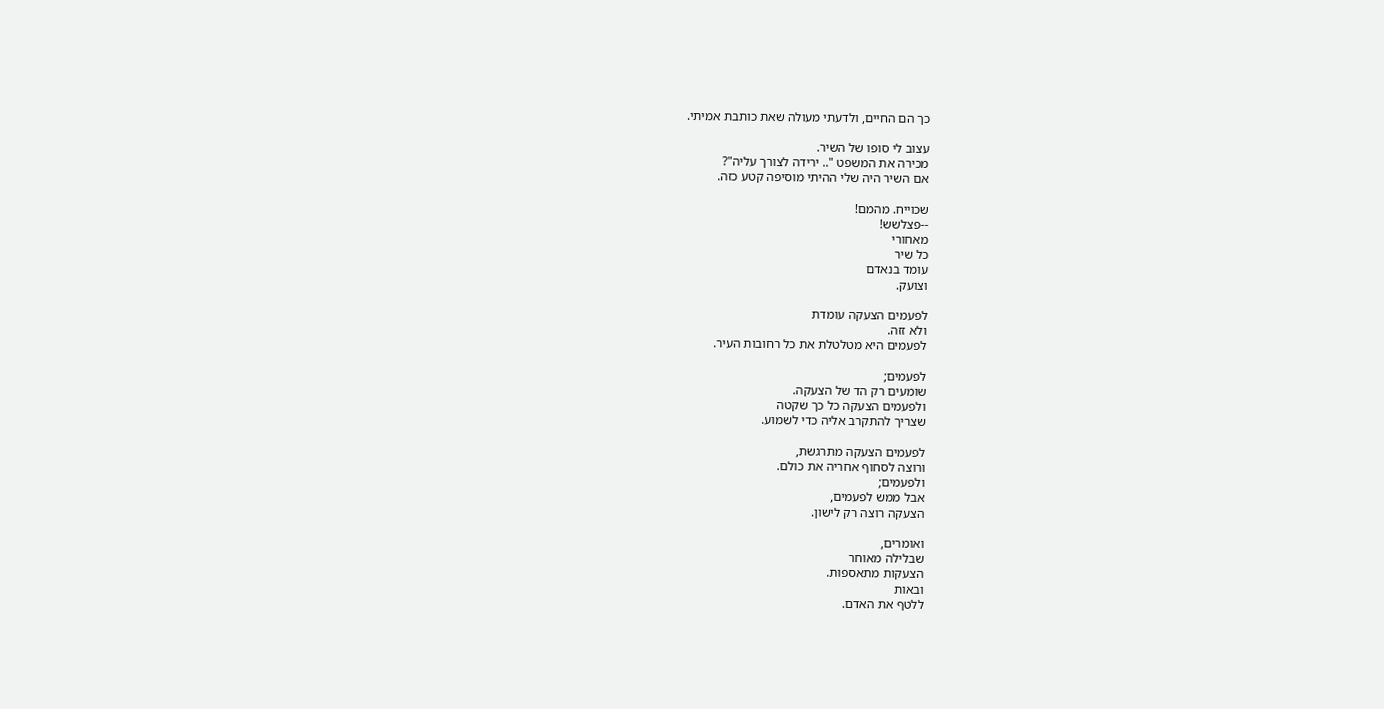כך הם החיים, ולדעתי מעולה שאת כותבת אמיתי.

עצוב לי סופו של השיר.
מכירה את המשפט ".. ירידה לצורך עליה"?
אם השיר היה שלי ההיתי מוסיפה קטע כזה.

שכוייח. מהמם!
--פצלשש!
מאחורי
כל שיר
עומד בנאדם
וצועק.

לפעמים הצעקה עומדת
ולא זזה.
לפעמים היא מטלטלת את כל רחובות העיר.

לפעמים;
שומעים רק הד של הצעקה.
ולפעמים הצעקה כל כך שקטה
שצריך להתקרב אליה כדי לשמוע.

לפעמים הצעקה מתרגשת,
ורוצה לסחוף אחריה את כולם.
ולפעמים;
אבל ממש לפעמים,
הצעקה רוצה רק לישון.

ואומרים,
שבלילה מאוחר
הצעקות מתאספות.
ובאות
ללטף את האדם.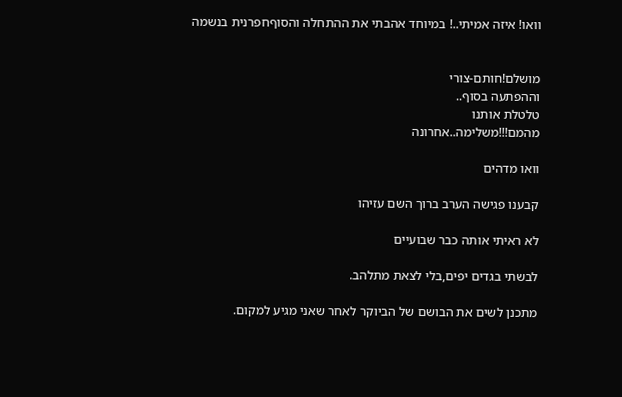וואו! איזה אמיתי..! במיוחד אהבתי את ההתחלה והסוףחפרנית בנשמה


מושלם!חותם-צורי
וההפתעה בסוף..
טלטלת אותנו
מהמם!!!משלימה..אחרונה

וואו מדהים

קבענו פגישה הערב ברוך השם עזיהו

לא ראיתי אותה כבר שבועיים

לבשתי בגדים יפים,בלי לצאת מתלהב.

מתכנן לשים את הבושם של הביוקר לאחר שאני מגיע למקום.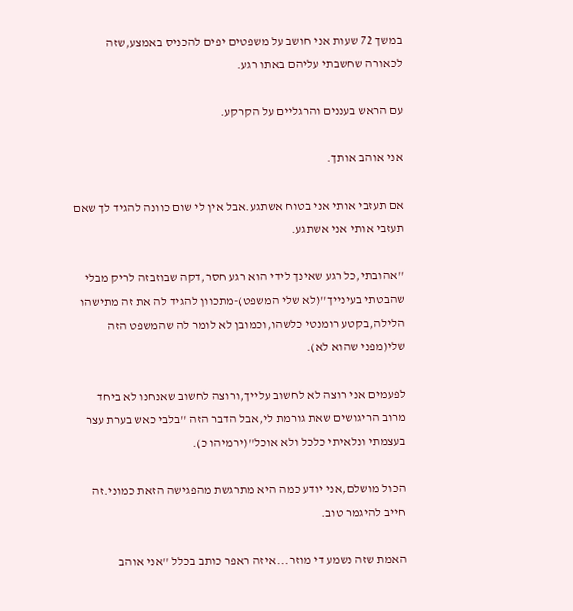במשך 72 שעות אני חושב על משפטים יפים להכניס באמצע,שזה לכאורה שחשבתי עליהם באתו רגע.

עם הראש בעננים והרגליים על הקרקע.

אני אוהב אותך.

אם תעזבי אותי אני בטוח אשתגע.אבל אין לי שום כוונה להגיד לך שאם תעזבי אותי אני אשתגע.

''אהובתי,כל רגע שאינך לידי הוא רגע חסר,דקה שבוזבזה לריק מבלי שהבטתי בעינייך''(לא שלי המשפט)-מתכוון להגיד לה את זה מתישהו הלילה,בקטע רומנטי כלשהו,וכמובן לא לומר לה שהמשפט הזה שלי(מפני שהוא לא).

לפעמים אני רוצה לא לחשוב עלייך,ורוצה לחשוב שאנחנו לא ביחד מרוב הריגושים שאת גורמת לי,אבל הדבר הזה ''בלבי כאש בערת עצר בעצמתי ונלאיתי כלכל ולא אוכל''(ירמיהו כ).

הכול מושלם,אני יודע כמה היא מתרגשת מהפגישה הזאת כמוני.זה חייב להיגמר טוב.

האמת שזה נשמע די מוזר...איזה ראפר כותב בכלל ''אני אוהב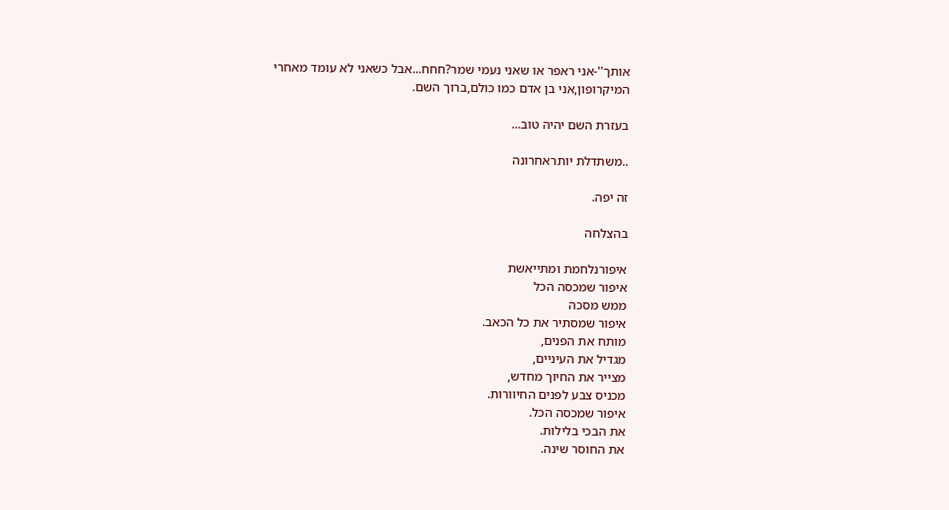אותך''-אני ראפר או שאני נעמי שמר?חחח...אבל כשאני לא עומד מאחרי המיקרופון,אני בן אדם כמו כולם,ברוך השם.

בעזרת השם יהיה טוב...

..משתדלת יותראחרונה

זה יפה.

בהצלחה

איפורנלחמת ומתייאשת
איפור שמכסה הכל
ממש מסכה
איפור שמסתיר את כל הכאב.
מותח את הפנים,
מגדיל את העיניים,
מצייר את החיוך מחדש,
מכניס צבע לפנים החיוורות.
איפור שמכסה הכל.
את הבכי בלילות.
את החוסר שינה.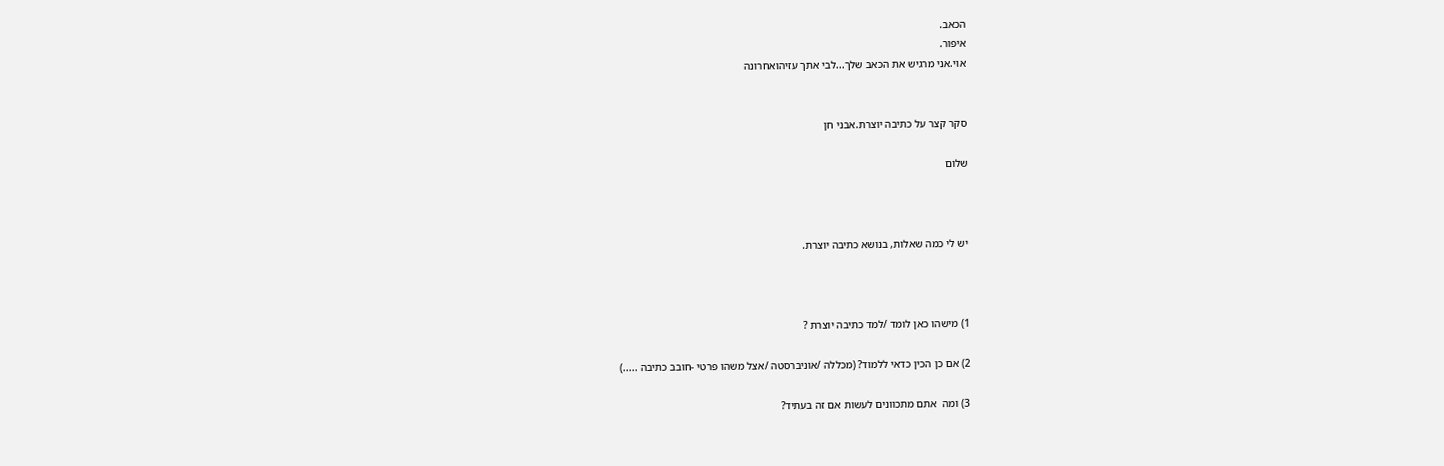הכאב.
איפור.
אוי.אני מרגיש את הכאב שלך...לבי אתך עזיהואחרונה


סקר קצר על כתיבה יוצרת.אבני חן

שלום



יש לי כמה שאלות, בנושא כתיבה יוצרת.



1) מישהו כאן לומד /למד כתיבה יוצרת ?

2) אם כן הכין כדאי ללמוד? (מכללה /אוניברסטה /אצל משהו פרטי -חובב כתיבה .....)

3) ומה  אתם מתכוונים לעשות אם זה בעתיד?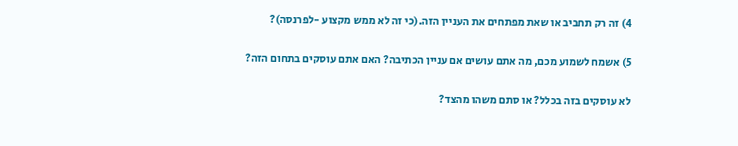4) זה רק תחביב או שאת מפתחים את העניין הזה.(כי זה לא ממש מקצוע -לפרנסה)?

5) אשמח לשמוע מכם, מה אתם עושים אם עניין הכתיבה? האם אתם עוסקים בתחום הזה?

לא עוסקים בזה בכלל? או סתם משהו מהצד?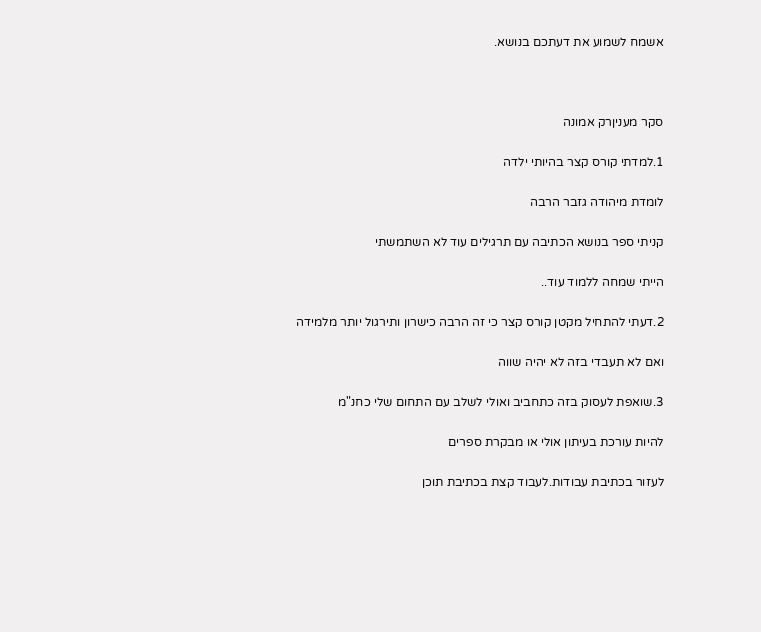אשמח לשמוע את דעתכם בנושא.



סקר מעניןרק אמונה

1.למדתי קורס קצר בהיותי ילדה

לומדת מיהודה גזבר הרבה

קניתי ספר בנושא הכתיבה עם תרגילים עוד לא השתמשתי

הייתי שמחה ללמוד עוד..

2.דעתי להתחיל מקטן קורס קצר כי זה הרבה כישרון ותירגול יותר מלמידה

ואם לא תעבדי בזה לא יהיה שווה

3.שואפת לעסוק בזה כתחביב ואולי לשלב עם התחום שלי כחנ"מ

להיות עורכת בעיתון אולי או מבקרת ספרים

לעזור בכתיבת עבודות.לעבוד קצת בכתיבת תוכן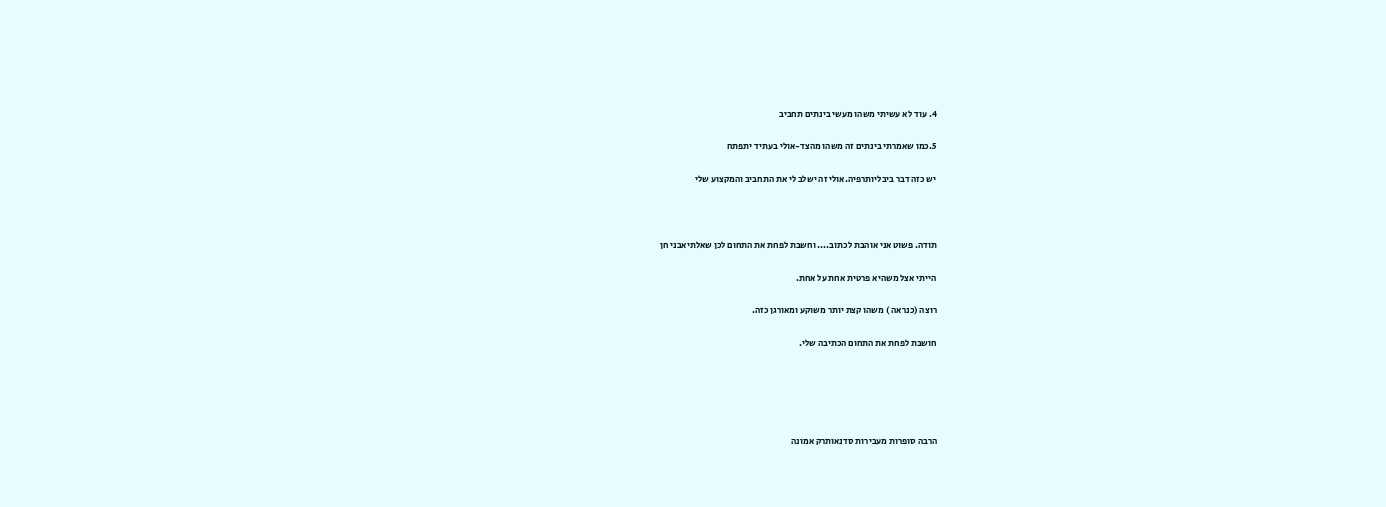4. עוד לא עשיתי משהו מעשי בינתים תחביב

5.כמו שאמרתי בינתים זה משהו מהצד-אולי בעתיד יתפתח

יש כזה דבר ביבליותרפיה.אולי זה ישלב לי את התחביב והמקצוע שלי



תודה. פשוט אני אוהבת לכתוב.... וחשבת לפחת את התחום לכן שאלתיאבני חן

הייתי אצל משהיא פרטית אחת על אחת.

רוצה (כנראה ) משהו קצת יותר משוקע ומאורגן כזה.

חושבת לפחת את התחום הכתיבה שלי.





הרבה סופרות מעבירות סדנאותרק אמונה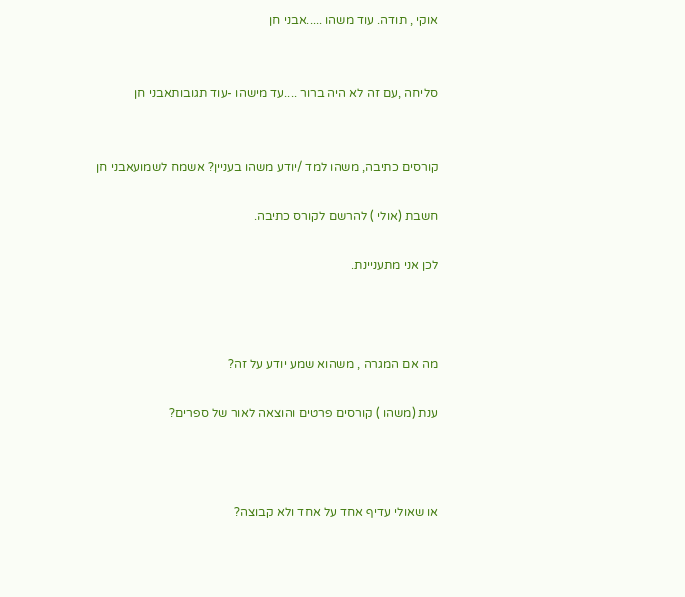אוקי , תודה. עוד משהו .....אבני חן


סליחה ,עם זה לא היה ברור ....עד מישהו -עוד תגובותאבני חן


קורסים כתיבה, משהו למד /יודע משהו בעניין? אשמח לשמועאבני חן

חשבת (אולי ) להרשם לקורס כתיבה.

לכן אני מתעניינת.



מה אם המגרה , משהוא שמע יודע על זה?

ענת (משהו ) קורסים פרטים והוצאה לאור של ספרים?



או שאולי עדיף אחד על אחד ולא קבוצה?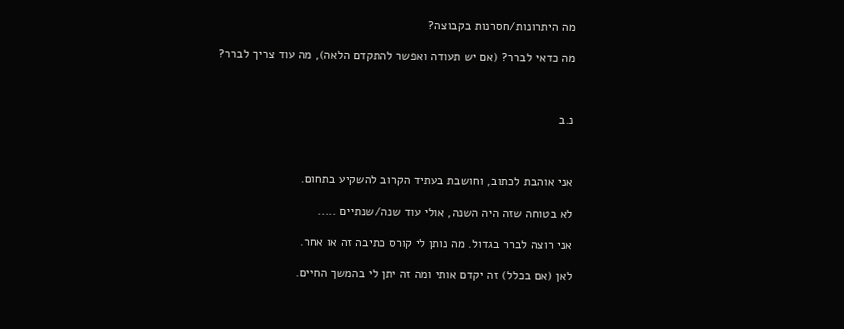מה היתרונות/חסרנות בקבוצה?

מה כדאי לברר? (אם יש תעודה ואפשר להתקדם הלאה), מה עוד צריך לברר?



נ.ב



אני אוהבת לכתוב, וחושבת בעתיד הקרוב להשקיע בתחום.

לא בטוחה שזה היה השנה, אולי עוד שנה/שנתיים .....

אני רוצה לברר בגדול. מה נותן לי קורס כתיבה זה או אחר.

לאן (אם בכלל) זה יקדם אותי ומה זה יתן לי בהמשך החיים.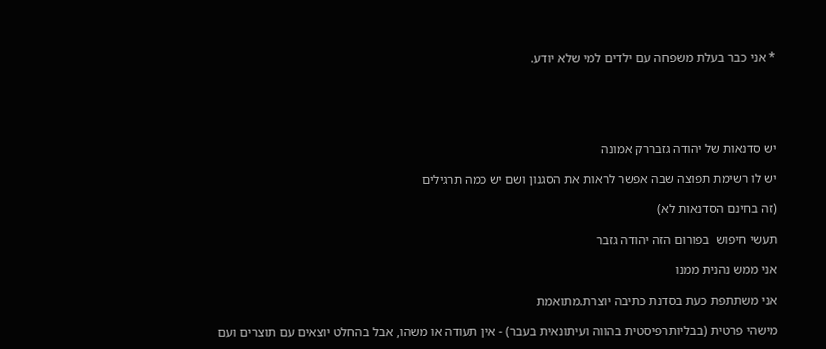* אני כבר בעלת משפחה עם ילדים למי שלא יודע.





יש סדנאות של יהודה גזבררק אמונה

יש לו רשימת תפוצה שבה אפשר לראות את הסגנון ושם יש כמה תרגילים

(זה בחינם הסדנאות לא)

תעשי חיפוש  בפורום הזה יהודה גזבר

אני ממש נהנית ממנו

אני משתתפת כעת בסדנת כתיבה יוצרת.מתואמת

מישהי פרטית (בבליותרפיסטית בהווה ועיתונאית בעבר) - אין תעודה או משהו, אבל בהחלט יוצאים עם תוצרים ועם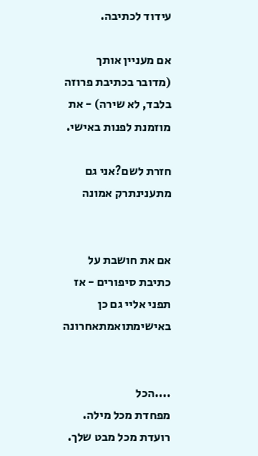עידוד לכתיבה.

אם מעניין אותך (מדובר בכתיבת פרוזה בלבד, לא שירה) - את מוזמנת לפנות באישי.

חזרת לשם?אני גם מתענינתרק אמונה


אם את חושבת על כתיבת סיפורים - אז תפני אליי גם כן באישימתואמתאחרונה


....הכל
מפחדת מכל מילה.
רועדת מכל מבט שלך.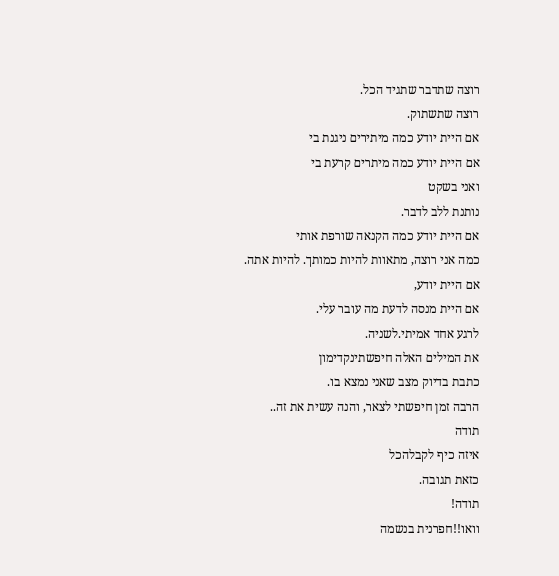רוצה שתדבר שתגיד הכל.
רוצה שתשתוק.
אם היית יודע כמה מיתירים ניגנת בי
אם היית יודע כמה מיתרים קרעת בי
ואני בשקט
נותנת ללב לדבר.
אם היית יודע כמה הקנאה שורפת אותי
כמה אני רוצה, מתאוות להיות כמותך. להיות אתה.
אם היית יודע,
אם היית מנסה לדעת מה עובר עלי.
לרגע אחד אמיתי.לשניה.
את המילים האלה חיפשתינקדימון
כתבת בדיוק מצב שאני נמצא בו.
הרבה זמן חיפשתי לצאר, והנה עשית את זה..
תודה
איזה כיף לקבלהכל
כזאת תגובה.
תודה!
וואו!!חפרנית בנשמה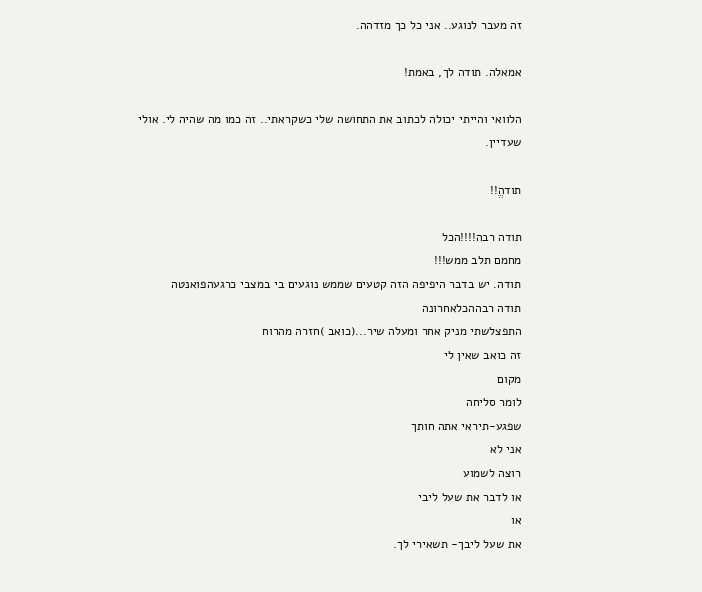זה מעבר לנוגע.. אני כל כך מזדהה.

אמאלה. תודה לך, באמת!

הלוואי והייתי יכולה לכתוב את התחושה שלי כשקראתי.. זה כמו מה שהיה לי. אולי שעדיין.

תודהֱ!!

תודה רבה!!!!הכל
מחמם תלב ממש!!!
תודה. יש בדבר היפיפה הזה קטעים שממש נוגעים בי במצבי כרגעהפואנטה
תודה רבההכלאחרונה
התפצלשתי מניק אחר ומעלה שיר...(כואב )חזרה מהרוח
זה כואב שאין לי
מקום
לומר סליחה
שפגע-תיראי אתה חותך
אני לא
רוצה לשמוע
או לדבר את שעל ליבי
או
את שעל ליבך- תשאירי לך.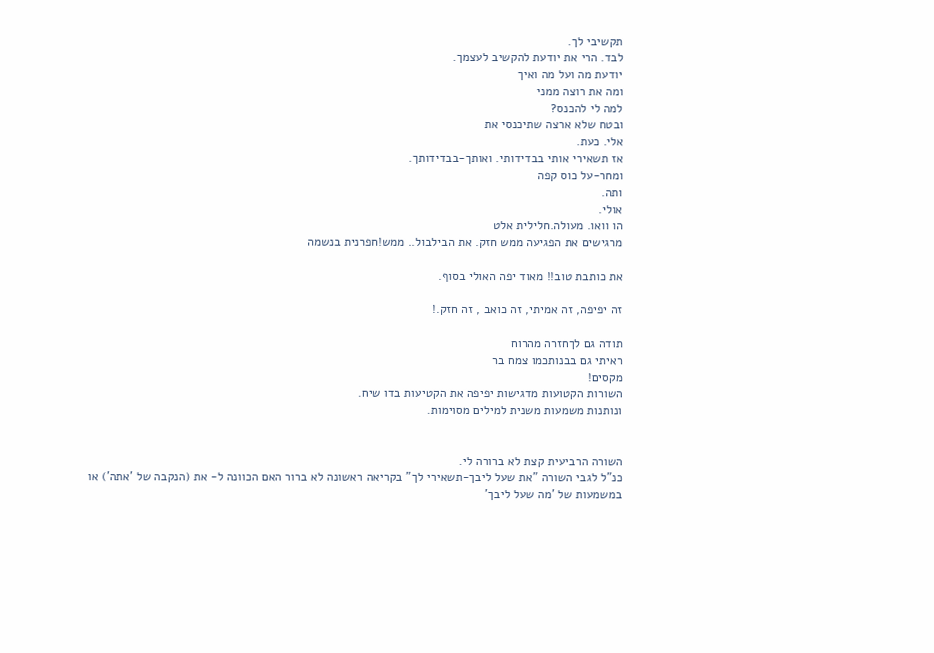תקשיבי לך.
לבד. הרי את יודעת להקשיב לעצמך.
יודעת מה ועל מה ואיך
ומה את רוצה ממני
למה לי להכנס?
ובטח שלא ארצה שתיכנסי את
אלי. כעת.
אז תשאירי אותי בבדידותי. ואותך-בבדידותך.
ומחר-על כוס קפה
ותה.
אולי.
הו וואו. מעולה.חלילית אלט
מרגישים את הפגיעה ממש חזק. את הבילבול.. ממש!חפרנית בנשמה

את כותבת טוב!! מאוד יפה האולי בסוף.

זה יפיפה, זה אמיתי, זה כואב , זה חזק.!

תודה גם לךחזרה מהרוח
ראיתי גם בבנותכמו צמח בר
מקסים!
השורות הקטועות מדגישות יפיפה את הקטיעות בדו שיח.
ונותנות משמעות משנית למילים מסוימות.


השורה הרביעית קצת לא ברורה לי.
כנ"ל לגבי השורה "את שעל ליבך-תשאירי לך" בקריאה ראשונה לא ברור האם הכוונה ל- את (הנקבה של 'אתה') או במשמעות של 'מה שעל ליבך'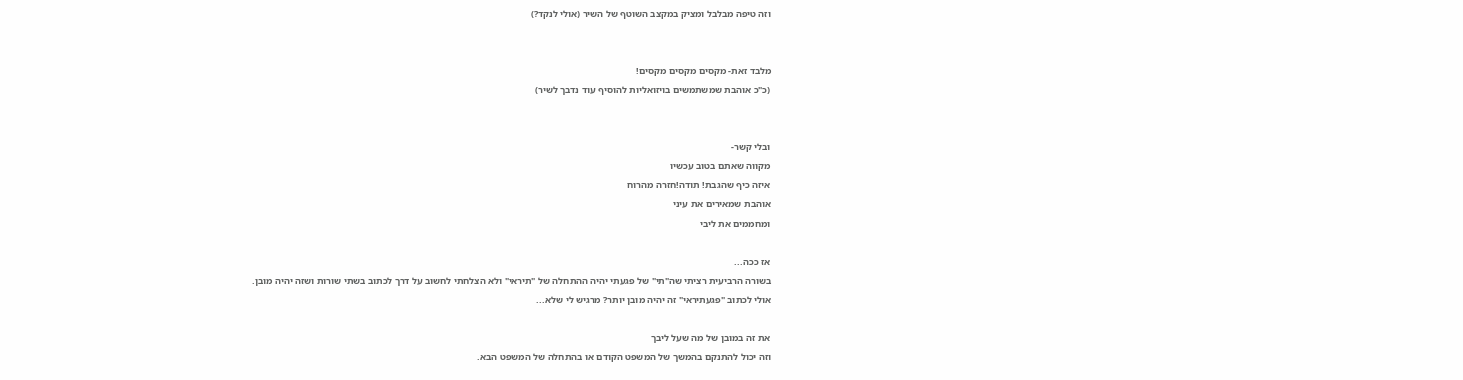וזה טיפה מבלבל ומציק במקצב השוטף של השיר (אולי לנקד?)


מלבד זאת- מקסים מקסים מקסים!
(כ"כ אוהבת שמשתמשים בויזואליות להוסיף עוד נדבך לשיר)


ובלי קשר-
מקווה שאתם בטוב עכשיו
איזה כיף שהגבת! תודה!חזרה מהרוח
אוהבת שמאירים את עיני
ומחממים את ליבי

אז ככה...
בשורה הרביעית רציתי שה"תי" של פגעתי יהיה ההתחלה של "תיראי" ולא הצלחתי לחשוב על דרך לכתוב בשתי שורות ושזה יהיה מובן.
אולי לכתוב "פגעתיראי" זה יהיה מובן יותר? מרגיש לי שלא...

את זה במובן של מה שעל ליבך
וזה יכול להתנקם בהמשך של המשפט הקודם או בהתחלה של המשפט הבא.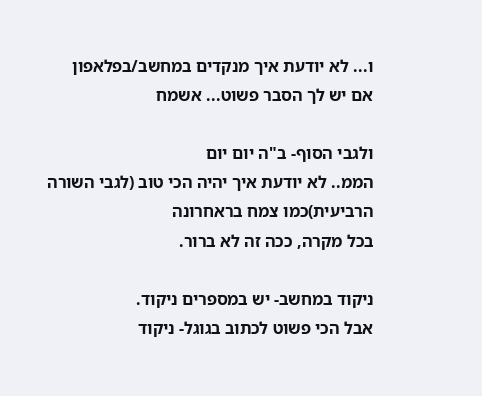ו... לא יודעת איך מנקדים במחשב/בפלאפון
אם יש לך הסבר פשוט... אשמח

ולגבי הסוף- ב"ה יום יום
הממ.. לא יודעת איך יהיה הכי טוב (לגבי השורה הרביעית)כמו צמח בראחרונה
בכל מקרה, ככה זה לא ברור.

ניקוד במחשב- יש במספרים ניקוד.
אבל הכי פשוט לכתוב בגוגל- ניקוד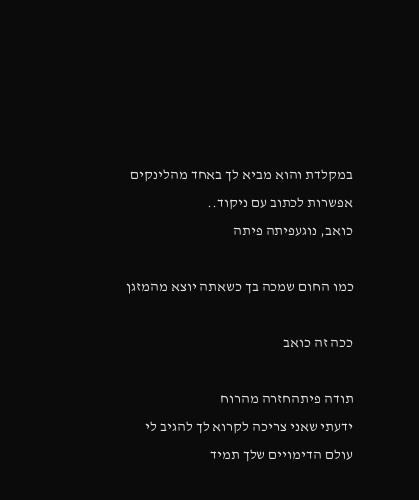במקלדת והוא מביא לך באחד מהלינקים אפשרות לכתוב עם ניקוד..
כואב, נוגעפיתה פיתה

כמו החום שמכה בך כשאתה יוצא מהמזגן

ככה זה כואב

תודה פיתהחזרה מהרוח
ידעתי שאני צריכה לקרוא לך להגיב לי
עולם הדימויים שלך תמיד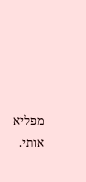מפליא אותי.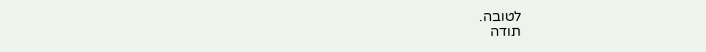לטובה.
תודה